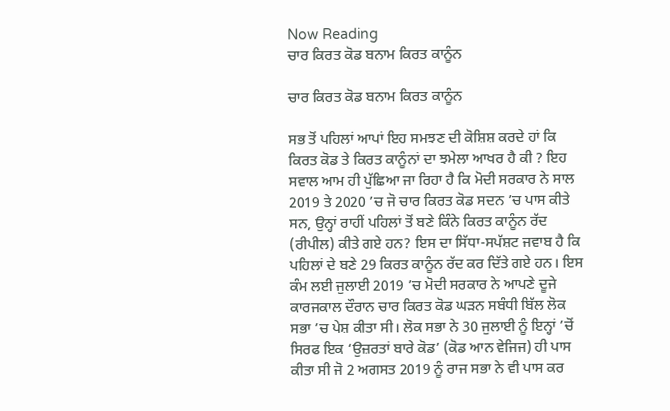Now Reading
ਚਾਰ ਕਿਰਤ ਕੋਡ ਬਨਾਮ ਕਿਰਤ ਕਾਨੂੰਨ

ਚਾਰ ਕਿਰਤ ਕੋਡ ਬਨਾਮ ਕਿਰਤ ਕਾਨੂੰਨ

ਸਭ ਤੋਂ ਪਹਿਲਾਂ ਆਪਾਂ ਇਹ ਸਮਝਣ ਦੀ ਕੋਸ਼ਿਸ਼ ਕਰਦੇ ਹਾਂ ਕਿ ਕਿਰਤ ਕੋਡ ਤੇ ਕਿਰਤ ਕਾਨੂੰਨਾਂ ਦਾ ਝਮੇਲਾ ਆਖਰ ਹੈ ਕੀ ? ਇਹ ਸਵਾਲ ਆਮ ਹੀ ਪੁੱਛਿਆ ਜਾ ਰਿਹਾ ਹੈ ਕਿ ਮੋਦੀ ਸਰਕਾਰ ਨੇ ਸਾਲ 2019 ਤੇ 2020 ’ਚ ਜੋ ਚਾਰ ਕਿਰਤ ਕੋਡ ਸਦਨ ’ਚ ਪਾਸ ਕੀਤੇ ਸਨ, ਉਨ੍ਹਾਂ ਰਾਹੀਂ ਪਹਿਲਾਂ ਤੋਂ ਬਣੇ ਕਿੰਨੇ ਕਿਰਤ ਕਾਨੂੰਨ ਰੱਦ (ਰੀਪੀਲ) ਕੀਤੇ ਗਏ ਹਨ? ਇਸ ਦਾ ਸਿੱਧਾ-ਸਪੱਸ਼ਟ ਜਵਾਬ ਹੈ ਕਿ ਪਹਿਲਾਂ ਦੇ ਬਣੇ 29 ਕਿਰਤ ਕਾਨੂੰਨ ਰੱਦ ਕਰ ਦਿੱਤੇ ਗਏ ਹਨ। ਇਸ ਕੰਮ ਲਈ ਜੁਲਾਈ 2019 ’ਚ ਮੋਦੀ ਸਰਕਾਰ ਨੇ ਆਪਣੇ ਦੂਜੇ ਕਾਰਜਕਾਲ ਦੌਰਾਨ ਚਾਰ ਕਿਰਤ ਕੋਡ ਘੜਨ ਸਬੰਧੀ ਬਿੱਲ ਲੋਕ ਸਭਾ ’ਚ ਪੇਸ਼ ਕੀਤਾ ਸੀ। ਲੋਕ ਸਭਾ ਨੇ 30 ਜੁਲਾਈ ਨੂੰ ਇਨ੍ਹਾਂ ’ਚੋਂ ਸਿਰਫ ਇਕ ‘ਉਜ਼ਰਤਾਂ ਬਾਰੇ ਕੋਡ’ (ਕੋਡ ਆਨ ਵੇਜਿਜ) ਹੀ ਪਾਸ ਕੀਤਾ ਸੀ ਜੋ 2 ਅਗਸਤ 2019 ਨੂੰ ਰਾਜ ਸਭਾ ਨੇ ਵੀ ਪਾਸ ਕਰ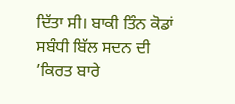ਦਿੱਤਾ ਸੀ। ਬਾਕੀ ਤਿੰਨ ਕੋਡਾਂ ਸਬੰਧੀ ਬਿੱਲ ਸਦਨ ਦੀ ’ਕਿਰਤ ਬਾਰੇ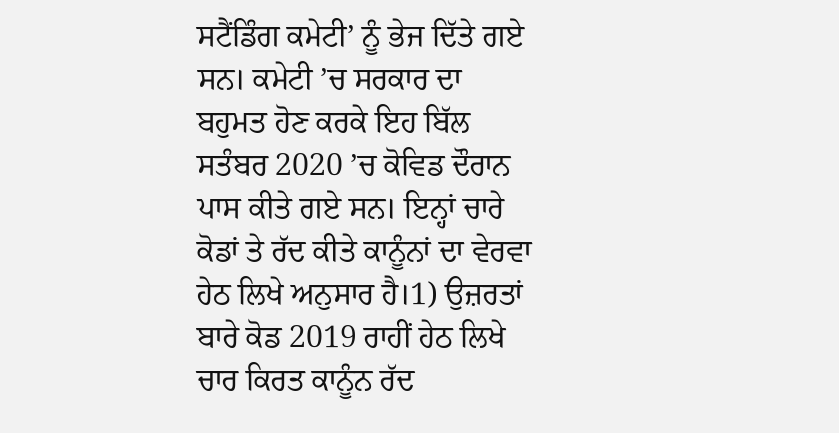ਸਟੈਂਡਿੰਗ ਕਮੇਟੀ’ ਨੂੰ ਭੇਜ ਦਿੱਤੇ ਗਏ ਸਨ। ਕਮੇਟੀ ’ਚ ਸਰਕਾਰ ਦਾ ਬਹੁਮਤ ਹੋਣ ਕਰਕੇ ਇਹ ਬਿੱਲ ਸਤੰਬਰ 2020 ’ਚ ਕੋਵਿਡ ਦੌਰਾਨ ਪਾਸ ਕੀਤੇ ਗਏ ਸਨ। ਇਨ੍ਹਾਂ ਚਾਰੇ ਕੋਡਾਂ ਤੇ ਰੱਦ ਕੀਤੇ ਕਾਨੂੰਨਾਂ ਦਾ ਵੇਰਵਾ ਹੇਠ ਲਿਖੇ ਅਨੁਸਾਰ ਹੈ।1) ਉਜ਼ਰਤਾਂ ਬਾਰੇ ਕੋਡ 2019 ਰਾਹੀਂ ਹੇਠ ਲਿਖੇ ਚਾਰ ਕਿਰਤ ਕਾਨੂੰਨ ਰੱਦ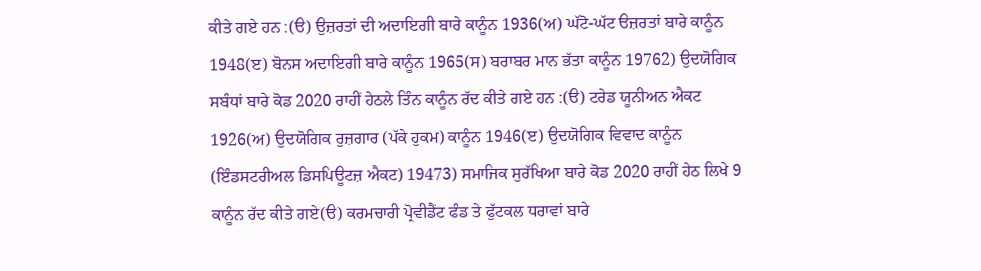ਕੀਤੇ ਗਏ ਹਨ :(ੳ) ਉਜ਼ਰਤਾਂ ਦੀ ਅਦਾਇਗੀ ਬਾਰੇ ਕਾਨੂੰਨ 1936(ਅ) ਘੱਟੋ-ਘੱਟ ੳਜ਼ਰਤਾਂ ਬਾਰੇ ਕਾਨੂੰਨ 1948(ੲ) ਬੋਨਸ ਅਦਾਇਗੀ ਬਾਰੇ ਕਾਨੂੰਨ 1965(ਸ) ਬਰਾਬਰ ਮਾਨ ਭੱਤਾ ਕਾਨੂੰਨ 19762) ਉਦਯੋਗਿਕ ਸਬੰਧਾਂ ਬਾਰੇ ਕੋਡ 2020 ਰਾਹੀਂ ਹੇਠਲੇ ਤਿੰਨ ਕਾਨੂੰਨ ਰੱਦ ਕੀਤੇ ਗਏ ਹਨ :(ੳ) ਟਰੇਡ ਯੂਨੀਅਨ ਐਕਟ 1926(ਅ) ਉਦਯੋਗਿਕ ਰੁਜ਼ਗਾਰ (ਪੱਕੇ ਹੁਕਮ) ਕਾਨੂੰਨ 1946(ੲ) ਉਦਯੋਗਿਕ ਵਿਵਾਦ ਕਾਨੂੰਨ (ਇੰਡਸਟਰੀਅਲ ਡਿਸਪਿਊਟਜ਼ ਐਕਟ) 19473) ਸਮਾਜਿਕ ਸੁਰੱਖਿਆ ਬਾਰੇ ਕੋਡ 2020 ਰਾਹੀਂ ਹੇਠ ਲਿਖੇ 9 ਕਾਨੂੰਨ ਰੱਦ ਕੀਤੇ ਗਏ(ੳ) ਕਰਮਚਾਰੀ ਪ੍ਰੋਵੀਡੈਂਟ ਫੰਡ ਤੇ ਫੁੱਟਕਲ ਧਰਾਵਾਂ ਬਾਰੇ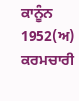ਕਾਨੂੰਨ 1952(ਅ) ਕਰਮਚਾਰੀ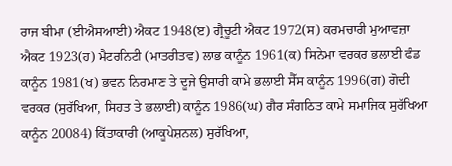ਰਾਜ ਬੀਮਾ (ਈਐਸਆਈ) ਐਕਟ 1948(ੲ) ਗ੍ਰੈਚੂਟੀ ਐਕਟ 1972(ਸ) ਕਰਮਚਾਰੀ ਮੁਆਵਜ਼ਾ ਐਕਟ 1923(ਹ) ਮੈਟਰਨਿਟੀ (ਮਾਤਰੀਤਵ) ਲਾਭ ਕਾਨੂੰਨ 1961(ਕ) ਸਿਨੇਮਾ ਵਰਕਰ ਭਲਾਈ ਫੰਡ ਕਾਨੂੰਨ 1981(ਖ) ਭਵਨ ਨਿਰਮਾਣ ਤੇ ਦੂਜੇ ਉਸਾਰੀ ਕਾਮੇ ਭਲਾਈ ਸੈੱਸ ਕਾਨੂੰਨ 1996(ਗ) ਗੋਦੀ ਵਰਕਰ (ਸੁਰੱਖਿਆ, ਸਿਹਤ ਤੇ ਭਲਾਈ) ਕਾਨੂੰਨ 1986(ਘ) ਗੈਰ ਸੰਗਠਿਤ ਕਾਮੇ ਸਮਾਜਿਕ ਸੁਰੱਖਿਆ ਕਾਨੂੰਨ 20084) ਕਿੱਤਾਕਾਰੀ (ਆਕੂਪੇਸ਼ਨਲ) ਸੁਰੱਖਿਆ,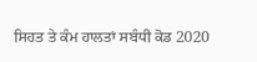ਸਿਹਤ ਤੇ ਕੰਮ ਹਾਲਤਾਂ ਸਬੰਧੀ ਕੋਡ 2020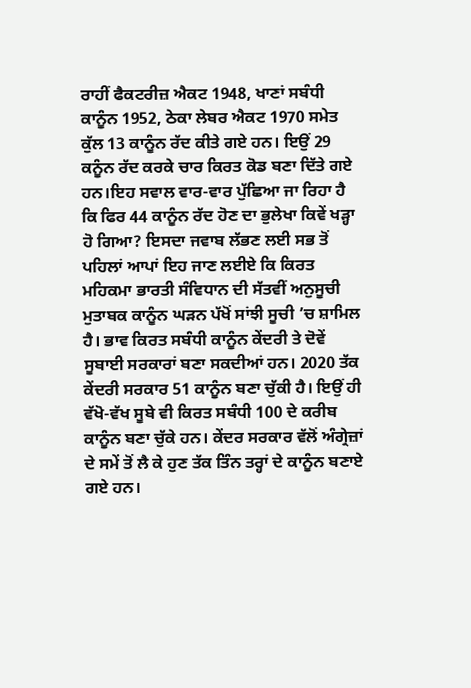ਰਾਹੀਂ ਫੈਕਟਰੀਜ਼ ਐਕਟ 1948, ਖਾਣਾਂ ਸਬੰਧੀ ਕਾਨੂੰਨ 1952, ਠੇਕਾ ਲੇਬਰ ਐਕਟ 1970 ਸਮੇਤ ਕੁੱਲ 13 ਕਾਨੂੰਨ ਰੱਦ ਕੀਤੇ ਗਏ ਹਨ। ਇਉਂ 29 ਕਨੂੰਨ ਰੱਦ ਕਰਕੇ ਚਾਰ ਕਿਰਤ ਕੋਡ ਬਣਾ ਦਿੱਤੇ ਗਏ ਹਨ।ਇਹ ਸਵਾਲ ਵਾਰ-ਵਾਰ ਪੁੱਛਿਆ ਜਾ ਰਿਹਾ ਹੈ ਕਿ ਫਿਰ 44 ਕਾਨੂੰਨ ਰੱਦ ਹੋਣ ਦਾ ਭੁਲੇਖਾ ਕਿਵੇਂ ਖੜ੍ਹਾ ਹੋ ਗਿਆ? ਇਸਦਾ ਜਵਾਬ ਲੱਭਣ ਲਈ ਸਭ ਤੋਂ ਪਹਿਲਾਂ ਆਪਾਂ ਇਹ ਜਾਣ ਲਈਏ ਕਿ ਕਿਰਤ ਮਹਿਕਮਾ ਭਾਰਤੀ ਸੰਵਿਧਾਨ ਦੀ ਸੱਤਵੀਂ ਅਨੁਸੂਚੀ ਮੁਤਾਬਕ ਕਾਨੂੰਨ ਘੜਨ ਪੱਖੋਂ ਸਾਂਝੀ ਸੂਚੀ ’ਚ ਸ਼ਾਮਿਲ ਹੈ। ਭਾਵ ਕਿਰਤ ਸਬੰਧੀ ਕਾਨੂੰਨ ਕੇਂਦਰੀ ਤੇ ਦੋਵੇਂ ਸੂਬਾਈ ਸਰਕਾਰਾਂ ਬਣਾ ਸਕਦੀਆਂ ਹਨ। 2020 ਤੱਕ ਕੇਂਦਰੀ ਸਰਕਾਰ 51 ਕਾਨੂੰਨ ਬਣਾ ਚੁੱਕੀ ਹੈ। ਇਉਂ ਹੀ ਵੱਖੋ-ਵੱਖ ਸੂਬੇ ਵੀ ਕਿਰਤ ਸਬੰਧੀ 100 ਦੇ ਕਰੀਬ ਕਾਨੂੰਨ ਬਣਾ ਚੁੱਕੇ ਹਨ। ਕੇਂਦਰ ਸਰਕਾਰ ਵੱਲੋਂ ਅੰਗ੍ਰੇਜ਼ਾਂ ਦੇ ਸਮੇਂ ਤੋਂ ਲੈ ਕੇ ਹੁਣ ਤੱਕ ਤਿੰਨ ਤਰ੍ਹਾਂ ਦੇ ਕਾਨੂੰਨ ਬਣਾਏ ਗਏ ਹਨ।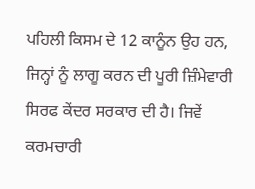ਪਹਿਲੀ ਕਿਸਮ ਦੇ 12 ਕਾਨੂੰਨ ਉਹ ਹਨ, ਜਿਨ੍ਹਾਂ ਨੂੰ ਲਾਗੂ ਕਰਨ ਦੀ ਪੂਰੀ ਜ਼ਿੰਮੇਵਾਰੀ ਸਿਰਫ ਕੇਂਦਰ ਸਰਕਾਰ ਦੀ ਹੈ। ਜਿਵੇਂ ਕਰਮਚਾਰੀ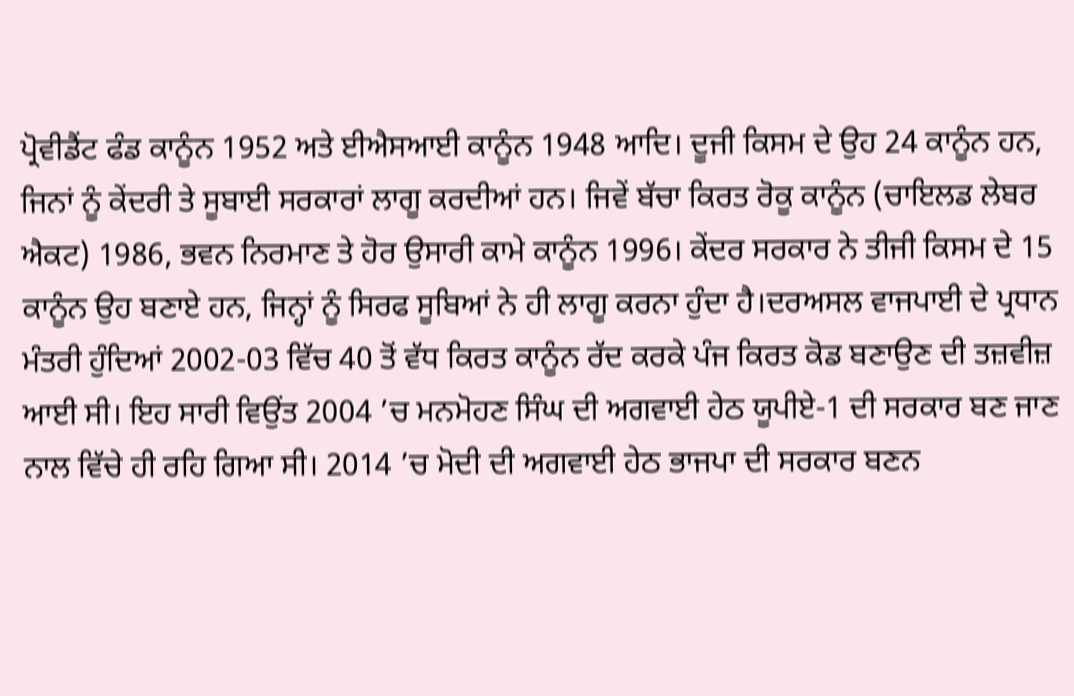ਪ੍ਰੋਵੀਡੈਂਟ ਫੰਡ ਕਾਨੂੰਨ 1952 ਅਤੇ ਈਐਸਆਈ ਕਾਨੂੰਨ 1948 ਆਦਿ। ਦੂਜੀ ਕਿਸਮ ਦੇ ਉਹ 24 ਕਾਨੂੰਨ ਹਨ, ਜਿਨਾਂ ਨੂੰ ਕੇਂਦਰੀ ਤੇ ਸੂਬਾਈ ਸਰਕਾਰਾਂ ਲਾਗੂ ਕਰਦੀਆਂ ਹਨ। ਜਿਵੇਂ ਬੱਚਾ ਕਿਰਤ ਰੋਕੂ ਕਾਨੂੰਨ (ਚਾਇਲਡ ਲੇਬਰ ਐਕਟ) 1986, ਭਵਨ ਨਿਰਮਾਣ ਤੇ ਹੋਰ ਉਸਾਰੀ ਕਾਮੇ ਕਾਨੂੰਨ 1996। ਕੇਂਦਰ ਸਰਕਾਰ ਨੇ ਤੀਜੀ ਕਿਸਮ ਦੇ 15 ਕਾਨੂੰਨ ਉਹ ਬਣਾਏ ਹਨ, ਜਿਨ੍ਹਾਂ ਨੂੰ ਸਿਰਫ ਸੂਬਿਆਂ ਨੇ ਹੀ ਲਾਗੂ ਕਰਨਾ ਹੁੰਦਾ ਹੈ।ਦਰਅਸਲ ਵਾਜਪਾਈ ਦੇ ਪ੍ਰਧਾਨ ਮੰਤਰੀ ਹੁੰਦਿਆਂ 2002-03 ਵਿੱਚ 40 ਤੋਂ ਵੱਧ ਕਿਰਤ ਕਾਨੂੰਨ ਰੱਦ ਕਰਕੇ ਪੰਜ ਕਿਰਤ ਕੋਡ ਬਣਾਉਣ ਦੀ ਤਜ਼ਵੀਜ਼ ਆਈ ਸੀ। ਇਹ ਸਾਰੀ ਵਿਉਂਤ 2004 ’ਚ ਮਨਮੋਹਣ ਸਿੰਘ ਦੀ ਅਗਵਾਈ ਹੇਠ ਯੂਪੀਏ-1 ਦੀ ਸਰਕਾਰ ਬਣ ਜਾਣ ਨਾਲ ਵਿੱਚੇ ਹੀ ਰਹਿ ਗਿਆ ਸੀ। 2014 ’ਚ ਮੋਦੀ ਦੀ ਅਗਵਾਈ ਹੇਠ ਭਾਜਪਾ ਦੀ ਸਰਕਾਰ ਬਣਨ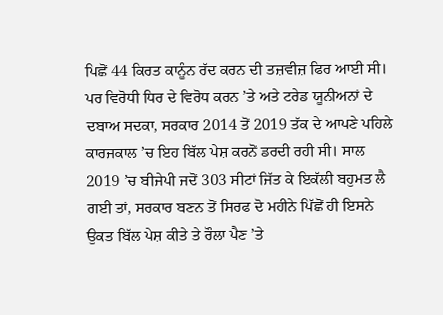ਪਿਛੋਂ 44 ਕਿਰਤ ਕਾਨੂੰਨ ਰੱਦ ਕਰਨ ਦੀ ਤਜ਼ਵੀਜ਼ ਫਿਰ ਆਈ ਸੀ। ਪਰ ਵਿਰੋਧੀ ਧਿਰ ਦੇ ਵਿਰੋਧ ਕਰਨ ’ਤੇ ਅਤੇ ਟਰੇਡ ਯੂਨੀਅਨਾਂ ਦੇ ਦਬਾਅ ਸਦਕਾ, ਸਰਕਾਰ 2014 ਤੋਂ 2019 ਤੱਕ ਦੇ ਆਪਣੇ ਪਹਿਲੇ ਕਾਰਜਕਾਲ ’ਚ ਇਹ ਬਿੱਲ ਪੇਸ਼ ਕਰਨੋਂ ਡਰਦੀ ਰਹੀ ਸੀ। ਸਾਲ 2019 ’ਚ ਬੀਜੇਪੀ ਜਦੋਂ 303 ਸੀਟਾਂ ਜਿੱਤ ਕੇ ਇਕੱਲੀ ਬਹੁਮਤ ਲੈ ਗਈ ਤਾਂ, ਸਰਕਾਰ ਬਣਨ ਤੋਂ ਸਿਰਫ ਦੋ ਮਹੀਨੇ ਪਿੱਛੋਂ ਹੀ ਇਸਨੇ ਉਕਤ ਬਿੱਲ ਪੇਸ਼ ਕੀਤੇ ਤੇ ਰੌਲਾ ਪੈਣ ’ਤੇ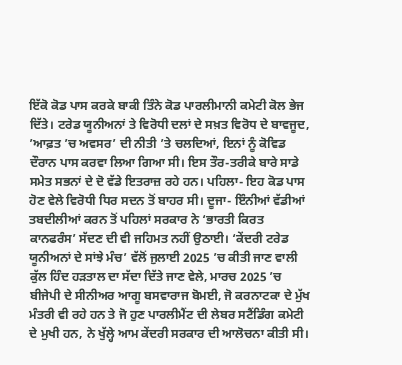ਇੱਕੋ ਕੋਡ ਪਾਸ ਕਰਕੇ ਬਾਕੀ ਤਿੰਨੇ ਕੋਡ ਪਾਰਲੀਮਾਨੀ ਕਮੇਟੀ ਕੋਲ ਭੇਜ ਦਿੱਤੇ। ਟਰੇਡ ਯੂਨੀਅਨਾਂ ਤੇ ਵਿਰੋਧੀ ਦਲਾਂ ਦੇ ਸਖ਼ਤ ਵਿਰੋਧ ਦੇ ਬਾਵਜੂਦ, ’ਆਫ਼ਤ ’ਚ ਅਵਸਰ’ ਦੀ ਨੀਤੀ ’ਤੇ ਚਲਦਿਆਂ, ਇਨਾਂ ਨੂੰ ਕੋਵਿਡ ਦੌਰਾਨ ਪਾਸ ਕਰਵਾ ਲਿਆ ਗਿਆ ਸੀ। ਇਸ ਤੌਰ-ਤਰੀਕੇ ਬਾਰੇ ਸਾਡੇ ਸਮੇਤ ਸਭਨਾਂ ਦੇ ਦੋ ਵੱਡੇ ਇਤਰਾਜ਼ ਰਹੇ ਹਨ। ਪਹਿਲਾ- ਇਹ ਕੋਡ ਪਾਸ ਹੋਣ ਵੇਲੇ ਵਿਰੋਧੀ ਧਿਰ ਸਦਨ ਤੋਂ ਬਾਹਰ ਸੀ। ਦੂਜਾ- ਇੰਨੀਆਂ ਵੱਡੀਆਂ ਤਬਦੀਲੀਆਂ ਕਰਨ ਤੋਂ ਪਹਿਲਾਂ ਸਰਕਾਰ ਨੇ ‘ਭਾਰਤੀ ਕਿਰਤ ਕਾਨਫਰੰਸ’ ਸੱਦਣ ਦੀ ਵੀ ਜਹਿਮਤ ਨਹੀਂ ਉਠਾਈ। ‘ਕੇਂਦਰੀ ਟਰੇਡ ਯੂਨੀਅਨਾਂ ਦੇ ਸਾਂਝੇ ਮੰਚ’ ਵੱਲੋਂ ਜੁਲਾਈ 2025 ’ਚ ਕੀਤੀ ਜਾਣ ਵਾਲੀ ਕੁੱਲ ਹਿੰਦ ਹੜਤਾਲ ਦਾ ਸੱਦਾ ਦਿੱਤੇ ਜਾਣ ਵੇਲੇ, ਮਾਰਚ 2025 ’ਚ ਬੀਜੇਪੀ ਦੇ ਸੀਨੀਅਰ ਆਗੂ ਬਸਵਾਰਾਜ ਬੋਮਈ, ਜੋ ਕਰਨਾਟਕਾ ਦੇ ਮੁੱਖ ਮੰਤਰੀ ਵੀ ਰਹੇ ਹਨ ਤੇ ਜੋ ਹੁਣ ਪਾਰਲੀਮੈਂਟ ਦੀ ਲੇਬਰ ਸਟੈਂਡਿੰਗ ਕਮੇਟੀ ਦੇ ਮੁਖੀ ਹਨ, ਨੇ ਖੁੱਲ੍ਹੇ ਆਮ ਕੇਂਦਰੀ ਸਰਕਾਰ ਦੀ ਆਲੋਚਨਾ ਕੀਤੀ ਸੀ।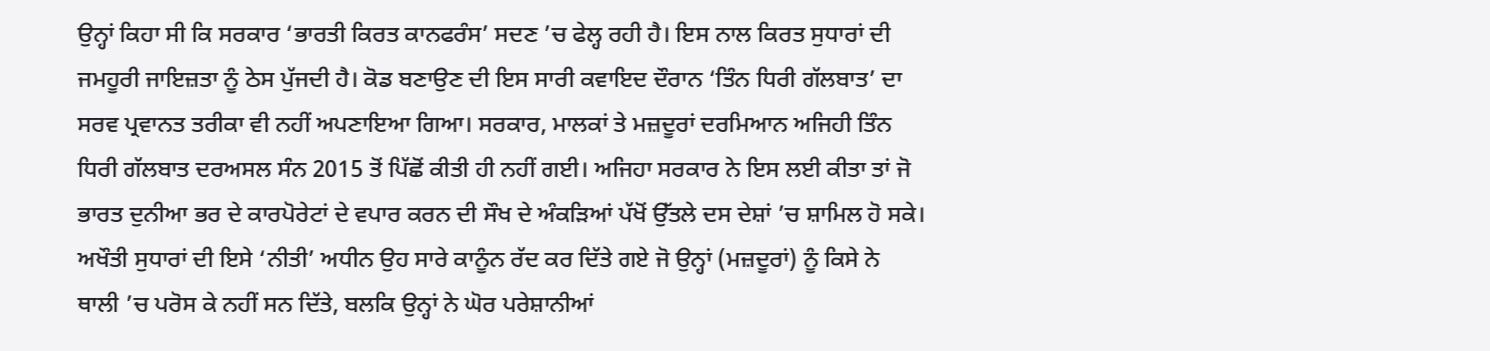ਉਨ੍ਹਾਂ ਕਿਹਾ ਸੀ ਕਿ ਸਰਕਾਰ ‘ਭਾਰਤੀ ਕਿਰਤ ਕਾਨਫਰੰਸ’ ਸਦਣ ’ਚ ਫੇਲ੍ਹ ਰਹੀ ਹੈ। ਇਸ ਨਾਲ ਕਿਰਤ ਸੁਧਾਰਾਂ ਦੀ ਜਮਹੂਰੀ ਜਾਇਜ਼ਤਾ ਨੂੰ ਠੇਸ ਪੁੱਜਦੀ ਹੈ। ਕੋਡ ਬਣਾਉਣ ਦੀ ਇਸ ਸਾਰੀ ਕਵਾਇਦ ਦੌਰਾਨ ‘ਤਿੰਨ ਧਿਰੀ ਗੱਲਬਾਤ’ ਦਾ ਸਰਵ ਪ੍ਰਵਾਨਤ ਤਰੀਕਾ ਵੀ ਨਹੀਂ ਅਪਣਾਇਆ ਗਿਆ। ਸਰਕਾਰ, ਮਾਲਕਾਂ ਤੇ ਮਜ਼ਦੂਰਾਂ ਦਰਮਿਆਨ ਅਜਿਹੀ ਤਿੰਨ ਧਿਰੀ ਗੱਲਬਾਤ ਦਰਅਸਲ ਸੰਨ 2015 ਤੋਂ ਪਿੱਛੋਂ ਕੀਤੀ ਹੀ ਨਹੀਂ ਗਈ। ਅਜਿਹਾ ਸਰਕਾਰ ਨੇ ਇਸ ਲਈ ਕੀਤਾ ਤਾਂ ਜੋ ਭਾਰਤ ਦੁਨੀਆ ਭਰ ਦੇ ਕਾਰਪੋਰੇਟਾਂ ਦੇ ਵਪਾਰ ਕਰਨ ਦੀ ਸੌਖ ਦੇ ਅੰਕੜਿਆਂ ਪੱਖੋਂ ਉੱਤਲੇ ਦਸ ਦੇਸ਼ਾਂ ’ਚ ਸ਼ਾਮਿਲ ਹੋ ਸਕੇ। ਅਖੌਤੀ ਸੁਧਾਰਾਂ ਦੀ ਇਸੇ ‘ਨੀਤੀ’ ਅਧੀਨ ਉਹ ਸਾਰੇ ਕਾਨੂੰਨ ਰੱਦ ਕਰ ਦਿੱਤੇ ਗਏ ਜੋ ਉਨ੍ਹਾਂ (ਮਜ਼ਦੂਰਾਂ) ਨੂੰ ਕਿਸੇ ਨੇ ਥਾਲੀ ’ਚ ਪਰੋਸ ਕੇ ਨਹੀਂ ਸਨ ਦਿੱਤੇ, ਬਲਕਿ ਉਨ੍ਹਾਂ ਨੇ ਘੋਰ ਪਰੇਸ਼ਾਨੀਆਂ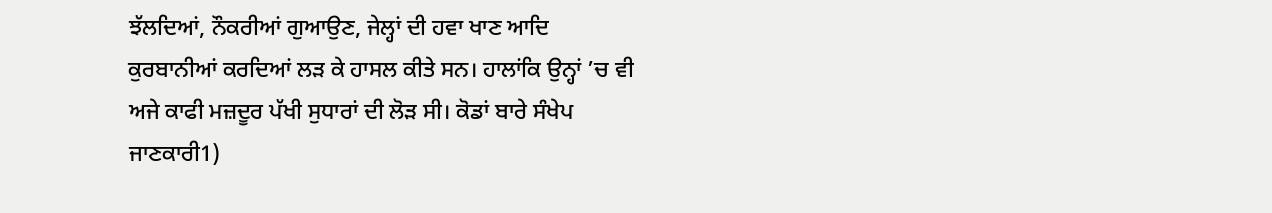ਝੱਲਦਿਆਂ, ਨੌਕਰੀਆਂ ਗੁਆਉਣ, ਜੇਲ੍ਹਾਂ ਦੀ ਹਵਾ ਖਾਣ ਆਦਿ ਕੁਰਬਾਨੀਆਂ ਕਰਦਿਆਂ ਲੜ ਕੇ ਹਾਸਲ ਕੀਤੇ ਸਨ। ਹਾਲਾਂਕਿ ਉਨ੍ਹਾਂ ’ਚ ਵੀ ਅਜੇ ਕਾਫੀ ਮਜ਼ਦੂਰ ਪੱਖੀ ਸੁਧਾਰਾਂ ਦੀ ਲੋੜ ਸੀ। ਕੋਡਾਂ ਬਾਰੇ ਸੰਖੇਪ ਜਾਣਕਾਰੀ1)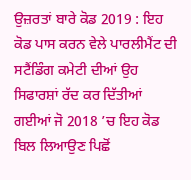ਉਜ਼ਰਤਾਂ ਬਾਰੇ ਕੋਡ 2019 : ਇਹ ਕੋਡ ਪਾਸ ਕਰਨ ਵੇਲੇ ਪਾਰਲੀਮੈਂਟ ਦੀ ਸਟੈਂਡਿੰਗ ਕਮੇਟੀ ਦੀਆਂ ਉਹ ਸਿਫਾਰਸ਼ਾਂ ਰੱਦ ਕਰ ਦਿੱਤੀਆਂ ਗਈਆਂ ਜੋ 2018 ’ਚ ਇਹ ਕੋਡ ਬਿਲ ਲਿਆਉਣ ਪਿਛੋਂ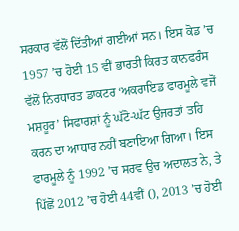ਸਰਕਾਰ ਵੱਲੋਂ ਦਿੱਤੀਆਂ ਗਈਆਂ ਸਨ। ਇਸ ਕੋਡ ’ਚ 1957 ’ਚ ਹੋਈ 15 ਵੀਂ ਭਾਰਤੀ ਕਿਰਤ ਕਾਨਫਰੰਸ ਵੱਲੋਂ ਨਿਰਧਾਰਤ ਡਾਕਟਰ ‘ਅਕਰਾਇਡ ਫਾਰਮੂਲੇ ਵਜੋਂ ਮਸ਼ਹੂਰ’ ਸਿਫਾਰਸ਼ਾਂ ਨੂੰ ਘੱਟੋ-ਘੱਟ ਉਜਰਤਾਂ ਤਹਿ ਕਰਨ ਦਾ ਆਧਾਰ ਨਹੀਂ ਬਣਾਇਆ ਗਿਆ। ਇਸ ਫਾਰਮੂਲੇ ਨੂੰ 1992 ’ਚ ਸਰਵ ਉਚ ਅਦਾਲਤ ਨੇ, ਤੇ ਪਿੱਛੋਂ 2012 ’ਚ ਹੋਈ 44ਵੀਂ (), 2013 ’ਚ ਹੋਈ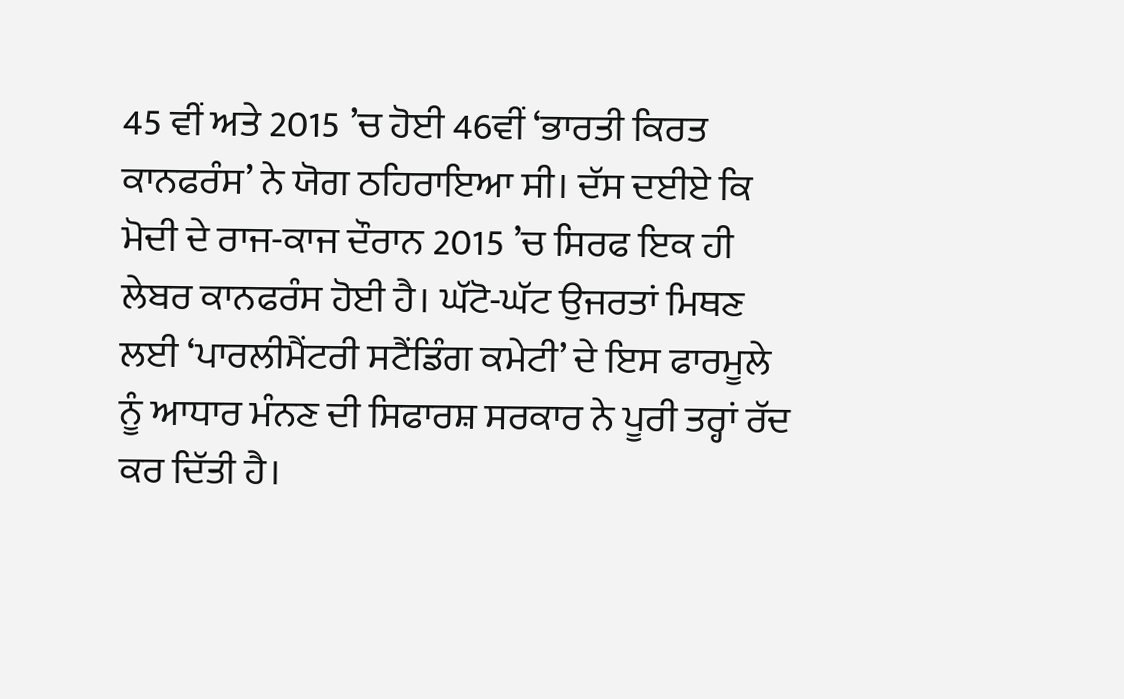45 ਵੀਂ ਅਤੇ 2015 ’ਚ ਹੋਈ 46ਵੀਂ ‘ਭਾਰਤੀ ਕਿਰਤ ਕਾਨਫਰੰਸ’ ਨੇ ਯੋਗ ਠਹਿਰਾਇਆ ਸੀ। ਦੱਸ ਦਈਏ ਕਿ ਮੋਦੀ ਦੇ ਰਾਜ-ਕਾਜ ਦੌਰਾਨ 2015 ’ਚ ਸਿਰਫ ਇਕ ਹੀ ਲੇਬਰ ਕਾਨਫਰੰਸ ਹੋਈ ਹੈ। ਘੱਟੋ-ਘੱਟ ਉਜਰਤਾਂ ਮਿਥਣ ਲਈ ‘ਪਾਰਲੀਮੈਂਟਰੀ ਸਟੈਂਡਿੰਗ ਕਮੇਟੀ’ ਦੇ ਇਸ ਫਾਰਮੂਲੇ ਨੂੰ ਆਧਾਰ ਮੰਨਣ ਦੀ ਸਿਫਾਰਸ਼ ਸਰਕਾਰ ਨੇ ਪੂਰੀ ਤਰ੍ਹਾਂ ਰੱਦ ਕਰ ਦਿੱਤੀ ਹੈ।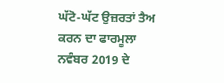ਘੱਟੋ-ਘੱਟ ਉਜ਼ਰਤਾਂ ਤੈਅ ਕਰਨ ਦਾ ਫਾਰਮੂਲਾ ਨਵੰਬਰ 2019 ਦੇ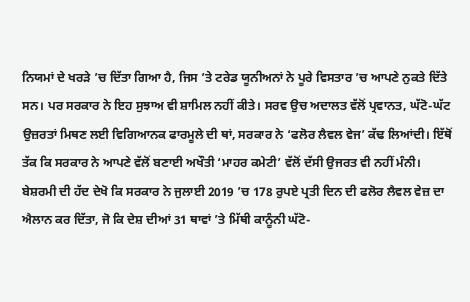ਨਿਯਮਾਂ ਦੇ ਖਰੜੇ ’ਚ ਦਿੱਤਾ ਗਿਆ ਹੈ, ਜਿਸ ’ਤੇ ਟਰੇਡ ਯੂਨੀਅਨਾਂ ਨੇ ਪੂਰੇ ਵਿਸਤਾਰ ’ਚ ਆਪਣੇ ਨੁਕਤੇ ਦਿੱਤੇ ਸਨ। ਪਰ ਸਰਕਾਰ ਨੇ ਇਹ ਸੁਝਾਅ ਵੀ ਸ਼ਾਮਿਲ ਨਹੀਂ ਕੀਤੇ। ਸਰਵ ਉਚ ਅਦਾਲਤ ਵੱਲੋਂ ਪ੍ਰਵਾਨਤ, ਘੱਟੋ-ਘੱਟ ਉਜ਼ਰਤਾਂ ਮਿਥਣ ਲਈ ਵਿਗਿਆਨਕ ਫਾਰਮੂਲੇ ਦੀ ਥਾਂ, ਸਰਕਾਰ ਨੇ ‘ਫਲੋਰ ਲੈਵਲ ਵੇਜ’ ਕੱਢ ਲਿਆਂਦੀ। ਇੱਥੋਂ ਤੱਕ ਕਿ ਸਰਕਾਰ ਨੇ ਆਪਣੇ ਵੱਲੋਂ ਬਣਾਈ ਅਖੌਤੀ ‘ਮਾਹਰ ਕਮੇਟੀ’ ਵੱਲੋਂ ਦੱਸੀ ਉਜਰਤ ਵੀ ਨਹੀਂ ਮੰਨੀ। ਬੇਸ਼ਰਮੀ ਦੀ ਹੱਦ ਦੇਖੋ ਕਿ ਸਰਕਾਰ ਨੇ ਜੁਲਾਈ 2019 ’ਚ 178 ਰੁਪਏ ਪ੍ਰਤੀ ਦਿਨ ਦੀ ਫਲੋਰ ਲੈਵਲ ਵੇਜ਼ ਦਾ ਐਲਾਨ ਕਰ ਦਿੱਤਾ, ਜੋ ਕਿ ਦੇਸ਼ ਦੀਆਂ 31 ਥਾਵਾਂ ’ਤੇ ਮਿੱਥੀ ਕਾਨੂੰਨੀ ਘੱਟੋ-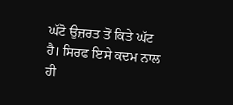ਘੱਟੋ ਉਜ਼ਰਤ ਤੋਂ ਕਿਤੇ ਘੱਟ ਹੈ। ਸਿਰਫ ਇਸੇ ਕਦਮ ਨਾਲ ਹੀ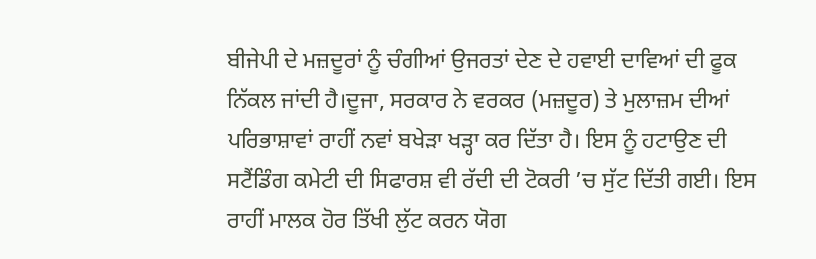ਬੀਜੇਪੀ ਦੇ ਮਜ਼ਦੂਰਾਂ ਨੂੰ ਚੰਗੀਆਂ ਉਜਰਤਾਂ ਦੇਣ ਦੇ ਹਵਾਈ ਦਾਵਿਆਂ ਦੀ ਫੂਕ ਨਿੱਕਲ ਜਾਂਦੀ ਹੈ।ਦੂਜਾ, ਸਰਕਾਰ ਨੇ ਵਰਕਰ (ਮਜ਼ਦੂਰ) ਤੇ ਮੁਲਾਜ਼ਮ ਦੀਆਂ ਪਰਿਭਾਸ਼ਾਵਾਂ ਰਾਹੀਂ ਨਵਾਂ ਬਖੇੜਾ ਖੜ੍ਹਾ ਕਰ ਦਿੱਤਾ ਹੈ। ਇਸ ਨੂੰ ਹਟਾਉਣ ਦੀ ਸਟੈਂਡਿੰਗ ਕਮੇਟੀ ਦੀ ਸਿਫਾਰਸ਼ ਵੀ ਰੱਦੀ ਦੀ ਟੋਕਰੀ ’ਚ ਸੁੱਟ ਦਿੱਤੀ ਗਈ। ਇਸ ਰਾਹੀਂ ਮਾਲਕ ਹੋਰ ਤਿੱਖੀ ਲੁੱਟ ਕਰਨ ਯੋਗ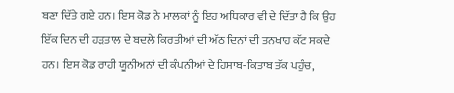ਬਣਾ ਦਿੱਤੇ ਗਏ ਹਨ। ਇਸ ਕੋਡ ਨੇ ਮਾਲਕਾਂ ਨੂੰ ਇਹ ਅਧਿਕਾਰ ਵੀ ਦੇ ਦਿੱਤਾ ਹੈ ਕਿ ਉਹ ਇੱਕ ਦਿਨ ਦੀ ਹੜਤਾਲ ਦੇ ਬਦਲੇ ਕਿਰਤੀਆਂ ਦੀ ਅੱਠ ਦਿਨਾਂ ਦੀ ਤਨਖਾਹ ਕੱਟ ਸਕਦੇ ਹਨ। ਇਸ ਕੋਡ ਰਾਹੀ ਯੂਨੀਅਨਾਂ ਦੀ ਕੰਪਨੀਆਂ ਦੇ ਹਿਸਾਬ-ਕਿਤਾਬ ਤੱਕ ਪਹੁੰਚ,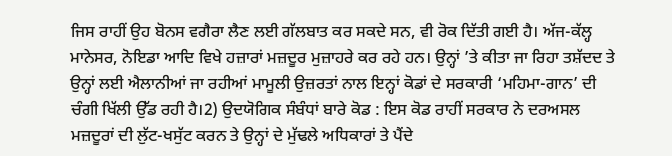ਜਿਸ ਰਾਹੀਂ ਉਹ ਬੋਨਸ ਵਗੈਰਾ ਲੈਣ ਲਈ ਗੱਲਬਾਤ ਕਰ ਸਕਦੇ ਸਨ, ਵੀ ਰੋਕ ਦਿੱਤੀ ਗਈ ਹੈ। ਅੱਜ-ਕੱਲ੍ਹ ਮਾਨੇਸਰ, ਨੋਇਡਾ ਆਦਿ ਵਿਖੇ ਹਜ਼ਾਰਾਂ ਮਜ਼ਦੂਰ ਮੁਜ਼ਾਹਰੇ ਕਰ ਰਹੇ ਹਨ। ਉਨ੍ਹਾਂ ’ਤੇ ਕੀਤਾ ਜਾ ਰਿਹਾ ਤਸ਼ੱਦਦ ਤੇ ਉਨ੍ਹਾਂ ਲਈ ਐਲਾਨੀਆਂ ਜਾ ਰਹੀਆਂ ਮਾਮੂਲੀ ਉਜ਼ਰਤਾਂ ਨਾਲ ਇਨ੍ਹਾਂ ਕੋਡਾਂ ਦੇ ਸਰਕਾਰੀ ‘ਮਹਿਮਾ-ਗਾਨ’ ਦੀ ਚੰਗੀ ਖਿੱਲੀ ਉੱਡ ਰਹੀ ਹੈ।2) ਉਦਯੋਗਿਕ ਸੰਬੰਧਾਂ ਬਾਰੇ ਕੋਡ : ਇਸ ਕੋਡ ਰਾਹੀਂ ਸਰਕਾਰ ਨੇ ਦਰਅਸਲ ਮਜ਼ਦੂਰਾਂ ਦੀ ਲੁੱਟ-ਖਸੁੱਟ ਕਰਨ ਤੇ ਉਨ੍ਹਾਂ ਦੇ ਮੁੱਢਲੇ ਅਧਿਕਾਰਾਂ ਤੇ ਪੈਂਦੇ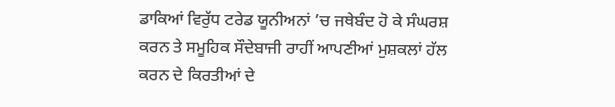ਡਾਕਿਆਂ ਵਿਰੁੱਧ ਟਰੇਡ ਯੂਨੀਅਨਾਂ ’ਚ ਜਥੇਬੰਦ ਹੋ ਕੇ ਸੰਘਰਸ਼ ਕਰਨ ਤੇ ਸਮੂਹਿਕ ਸੌਦੇਬਾਜੀ ਰਾਹੀਂ ਆਪਣੀਆਂ ਮੁਸ਼ਕਲਾਂ ਹੱਲ ਕਰਨ ਦੇ ਕਿਰਤੀਆਂ ਦੇ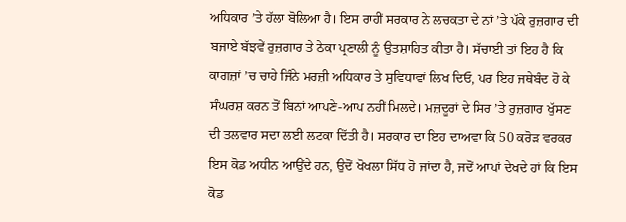ਅਧਿਕਾਰ ’ਤੇ ਹੱਲਾ ਬੋਲਿਆ ਹੈ। ਇਸ ਰਾਹੀਂ ਸਰਕਾਰ ਨੇ ਲਚਕਤਾ ਦੇ ਨਾਂ ’ਤੇ ਪੱਕੇ ਰੁਜ਼ਗਾਰ ਦੀ ਬਜਾਏ ਬੱਝਵੇਂ ਰੁਜ਼ਗਾਰ ਤੇ ਠੇਕਾ ਪ੍ਰਣਾਲੀ ਨੂੰ ਉਤਸ਼ਾਹਿਤ ਕੀਤਾ ਹੈ। ਸੱਚਾਈ ਤਾਂ ਇਹ ਹੈ ਕਿ ਕਾਗਜ਼ਾਂ ’ਚ ਚਾਹੇ ਜਿੰਨੇ ਮਰਜ਼ੀ ਅਧਿਕਾਰ ਤੇ ਸੁਵਿਧਾਵਾਂ ਲਿਖ ਦਿਓ, ਪਰ ਇਹ ਜਥੇਬੰਦ ਹੋ ਕੇ ਸੰਘਰਸ਼ ਕਰਨ ਤੋਂ ਬਿਨਾਂ ਆਪਣੇ-ਆਪ ਨਹੀਂ ਮਿਲਦੇ। ਮਜ਼ਦੂਰਾਂ ਦੇ ਸਿਰ ’ਤੇ ਰੁਜ਼ਗਾਰ ਖੁੱਸਣ ਦੀ ਤਲਵਾਰ ਸਦਾ ਲਈ ਲਟਕਾ ਦਿੱਤੀ ਹੈ। ਸਰਕਾਰ ਦਾ ਇਹ ਦਾਅਵਾ ਕਿ 50 ਕਰੋੜ ਵਰਕਰ ਇਸ ਕੋਡ ਅਧੀਨ ਆਉਂਦੇ ਹਨ, ਉਦੋਂ ਖੋਖਲਾ ਸਿੱਧ ਹੋ ਜਾਂਦਾ ਹੈ, ਜਦੋਂ ਆਪਾਂ ਦੇਖਦੇ ਹਾਂ ਕਿ ਇਸ ਕੋਡ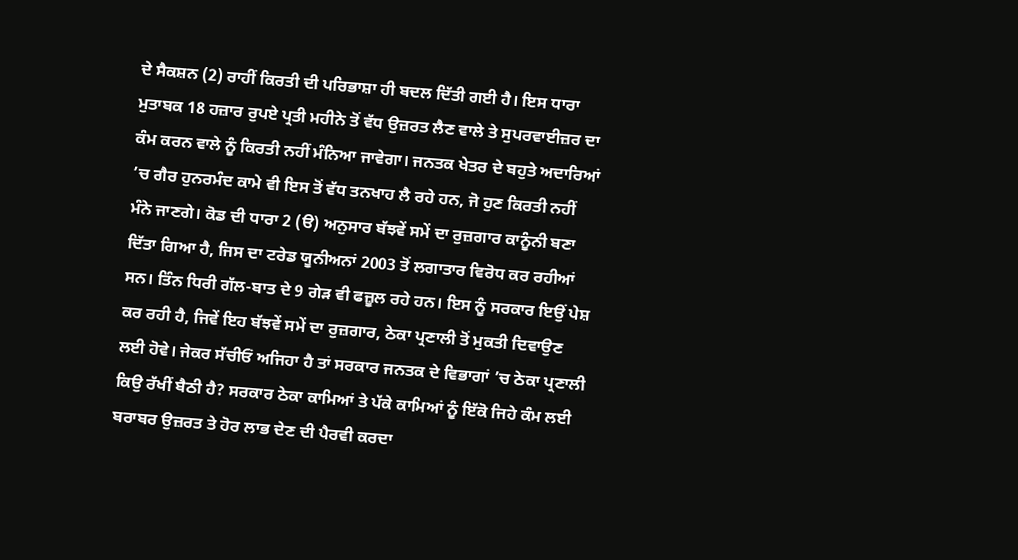ਦੇ ਸੈਕਸ਼ਨ (2) ਰਾਹੀਂ ਕਿਰਤੀ ਦੀ ਪਰਿਭਾਸ਼ਾ ਹੀ ਬਦਲ ਦਿੱਤੀ ਗਈ ਹੈ। ਇਸ ਧਾਰਾ ਮੁਤਾਬਕ 18 ਹਜ਼ਾਰ ਰੁਪਏ ਪ੍ਰਤੀ ਮਹੀਨੇ ਤੋਂ ਵੱਧ ਉਜ਼ਰਤ ਲੈਣ ਵਾਲੇ ਤੇ ਸੁਪਰਵਾਈਜ਼ਰ ਦਾ ਕੰਮ ਕਰਨ ਵਾਲੇ ਨੂੰ ਕਿਰਤੀ ਨਹੀਂ ਮੰਨਿਆ ਜਾਵੇਗਾ। ਜਨਤਕ ਖੇਤਰ ਦੇ ਬਹੁਤੇ ਅਦਾਰਿਆਂ ’ਚ ਗੈਰ ਹੁਨਰਮੰਦ ਕਾਮੇ ਵੀ ਇਸ ਤੋਂ ਵੱਧ ਤਨਖਾਹ ਲੈ ਰਹੇ ਹਨ, ਜੋ ਹੁਣ ਕਿਰਤੀ ਨਹੀਂ ਮੰਨੇ ਜਾਣਗੇ। ਕੋਡ ਦੀ ਧਾਰਾ 2 (ੳ) ਅਨੁਸਾਰ ਬੱਝਵੇਂ ਸਮੇਂ ਦਾ ਰੁਜ਼ਗਾਰ ਕਾਨੂੰਨੀ ਬਣਾ ਦਿੱਤਾ ਗਿਆ ਹੈ, ਜਿਸ ਦਾ ਟਰੇਡ ਯੂਨੀਅਨਾਂ 2003 ਤੋਂ ਲਗਾਤਾਰ ਵਿਰੋਧ ਕਰ ਰਹੀਆਂ ਸਨ। ਤਿੰਨ ਧਿਰੀ ਗੱਲ-ਬਾਤ ਦੇ 9 ਗੇੜ ਵੀ ਫਜ਼ੂਲ ਰਹੇ ਹਨ। ਇਸ ਨੂੰ ਸਰਕਾਰ ਇਉਂ ਪੇਸ਼ ਕਰ ਰਹੀ ਹੈ, ਜਿਵੇਂ ਇਹ ਬੱਝਵੇਂ ਸਮੇਂ ਦਾ ਰੁਜ਼ਗਾਰ, ਠੇਕਾ ਪ੍ਰਣਾਲੀ ਤੋਂ ਮੁਕਤੀ ਦਿਵਾਉਣ ਲਈ ਹੋਵੇ। ਜੇਕਰ ਸੱਚੀਓਂ ਅਜਿਹਾ ਹੈ ਤਾਂ ਸਰਕਾਰ ਜਨਤਕ ਦੇ ਵਿਭਾਗਾਂ ’ਚ ਠੇਕਾ ਪ੍ਰਣਾਲੀ ਕਿਉ ਰੱਖੀਂ ਬੈਠੀ ਹੈ? ਸਰਕਾਰ ਠੇਕਾ ਕਾਮਿਆਂ ਤੇ ਪੱਕੇ ਕਾਮਿਆਂ ਨੂੰ ਇੱਕੋ ਜਿਹੇ ਕੰਮ ਲਈ ਬਰਾਬਰ ਉਜ਼ਰਤ ਤੇ ਹੋਰ ਲਾਭ ਦੇਣ ਦੀ ਪੈਰਵੀ ਕਰਦਾ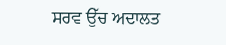ਸਰਵ ਉੱਚ ਅਦਾਲਤ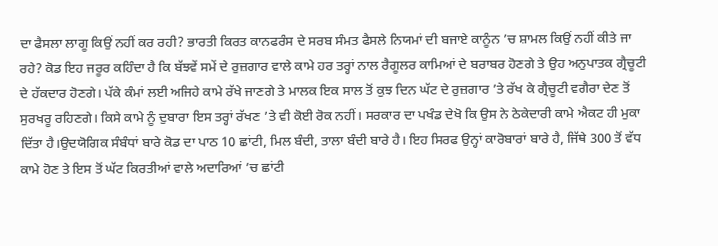ਦਾ ਫੈਸਲਾ ਲਾਗੂ ਕਿਉਂ ਨਹੀਂ ਕਰ ਰਹੀ? ਭਾਰਤੀ ਕਿਰਤ ਕਾਨਫਰੰਸ ਦੇ ਸਰਬ ਸੰਮਤ ਫੈਸਲੇ ਨਿਯਮਾਂ ਦੀ ਬਜਾਏ ਕਾਨੂੰਨ ’ਚ ਸ਼ਾਮਲ ਕਿਉਂ ਨਹੀਂ ਕੀਤੇ ਜਾ ਰਹੇ? ਕੋਡ ਇਹ ਜਰੂਰ ਕਹਿੰਦਾ ਹੈ ਕਿ ਬੱਝਵੇਂ ਸਮੇਂ ਦੇ ਰੁਜ਼ਗਾਰ ਵਾਲੇ ਕਾਮੇ ਹਰ ਤਰ੍ਹਾਂ ਨਾਲ ਰੈਗੂਲਰ ਕਾਮਿਆਂ ਦੇ ਬਰਾਬਰ ਹੋਣਗੇ ਤੇ ਉਹ ਅਨੁਪਾਤਕ ਗ੍ਰੈਚੂਟੀ ਦੇ ਹੱਕਦਾਰ ਹੋਣਗੇ। ਪੱਕੇ ਕੰਮਾਂ ਲਈ ਅਜਿਹੇ ਕਾਮੇ ਰੱਖੇ ਜਾਣਗੇ ਤੇ ਮਾਲਕ ਇਕ ਸਾਲ ਤੋਂ ਕੁਝ ਦਿਨ ਘੱਟ ਦੇ ਰੁਜ਼ਗਾਰ ’ਤੇ ਰੱਖ ਕੇ ਗ੍ਰੈਚੂਟੀ ਵਗੈਰਾ ਦੇਣ ਤੋਂ ਸੁਰਖਰੂ ਰਹਿਣਗੇ। ਕਿਸੇ ਕਾਮੇ ਨੂੰ ਦੁਬਾਰਾ ਇਸ ਤਰ੍ਹਾਂ ਰੱਖਣ ’ਤੇ ਵੀ ਕੋਈ ਰੋਕ ਨਹੀਂ। ਸਰਕਾਰ ਦਾ ਪਖੰਡ ਦੇਖੋ ਕਿ ਉਸ ਨੇ ਠੇਕੇਦਾਰੀ ਕਾਮੇ ਐਕਟ ਹੀ ਮੁਕਾ ਦਿੱਤਾ ਹੈ।ਉਦਯੋਗਿਕ ਸੰਬੰਧਾਂ ਬਾਰੇ ਕੋਡ ਦਾ ਪਾਠ 10 ਛਾਂਟੀ, ਮਿਲ ਬੰਦੀ, ਤਾਲਾ ਬੰਦੀ ਬਾਰੇ ਹੈ। ਇਹ ਸਿਰਫ ਉਨ੍ਹਾਂ ਕਾਰੋਬਾਰਾਂ ਬਾਰੇ ਹੈ, ਜਿੱਥੇ 300 ਤੋਂ ਵੱਧ ਕਾਮੇ ਹੋਣ ਤੇ ਇਸ ਤੋਂ ਘੱਟ ਕਿਰਤੀਆਂ ਵਾਲੇ ਅਦਾਰਿਆਂ ’ਚ ਛਾਂਟੀ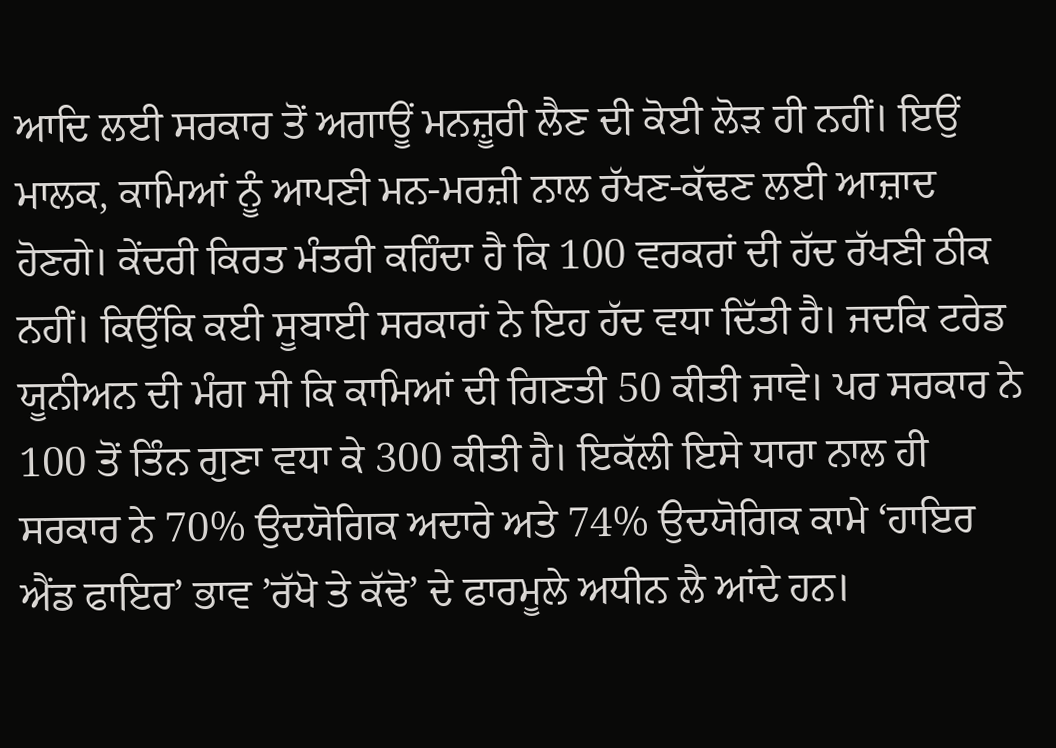ਆਦਿ ਲਈ ਸਰਕਾਰ ਤੋਂ ਅਗਾਊਂ ਮਨਜ਼ੂਰੀ ਲੈਣ ਦੀ ਕੋਈ ਲੋੜ ਹੀ ਨਹੀਂ। ਇਉਂ ਮਾਲਕ, ਕਾਮਿਆਂ ਨੂੰ ਆਪਣੀ ਮਨ-ਮਰਜ਼ੀ ਨਾਲ ਰੱਖਣ-ਕੱਢਣ ਲਈ ਆਜ਼ਾਦ ਹੋਣਗੇ। ਕੇਂਦਰੀ ਕਿਰਤ ਮੰਤਰੀ ਕਹਿੰਦਾ ਹੈ ਕਿ 100 ਵਰਕਰਾਂ ਦੀ ਹੱਦ ਰੱਖਣੀ ਠੀਕ ਨਹੀਂ। ਕਿਉਂਕਿ ਕਈ ਸੂਬਾਈ ਸਰਕਾਰਾਂ ਨੇ ਇਹ ਹੱਦ ਵਧਾ ਦਿੱਤੀ ਹੈ। ਜਦਕਿ ਟਰੇਡ ਯੂਨੀਅਨ ਦੀ ਮੰਗ ਸੀ ਕਿ ਕਾਮਿਆਂ ਦੀ ਗਿਣਤੀ 50 ਕੀਤੀ ਜਾਵੇ। ਪਰ ਸਰਕਾਰ ਨੇ 100 ਤੋਂ ਤਿੰਨ ਗੁਣਾ ਵਧਾ ਕੇ 300 ਕੀਤੀ ਹੈ। ਇਕੱਲੀ ਇਸੇ ਧਾਰਾ ਨਾਲ ਹੀ ਸਰਕਾਰ ਨੇ 70% ਉਦਯੋਗਿਕ ਅਦਾਰੇ ਅਤੇ 74% ਉਦਯੋਗਿਕ ਕਾਮੇ ‘ਹਾਇਰ ਐਂਡ ਫਾਇਰ’ ਭਾਵ ’ਰੱਖੋ ਤੇ ਕੱਢੋ’ ਦੇ ਫਾਰਮੂਲੇ ਅਧੀਨ ਲੈ ਆਂਦੇ ਹਨ।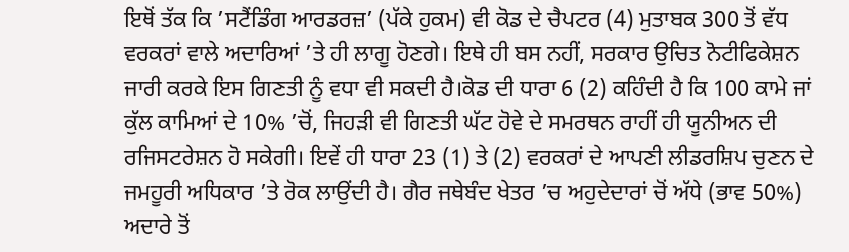ਇਥੋਂ ਤੱਕ ਕਿ ’ਸਟੈਂਡਿੰਗ ਆਰਡਰਜ਼’ (ਪੱਕੇ ਹੁਕਮ) ਵੀ ਕੋਡ ਦੇ ਚੈਪਟਰ (4) ਮੁਤਾਬਕ 300 ਤੋਂ ਵੱਧ ਵਰਕਰਾਂ ਵਾਲੇ ਅਦਾਰਿਆਂ ’ਤੇ ਹੀ ਲਾਗੂ ਹੋਣਗੇ। ਇਥੇ ਹੀ ਬਸ ਨਹੀਂ, ਸਰਕਾਰ ਉਚਿਤ ਨੋਟੀਫਿਕੇਸ਼ਨ ਜਾਰੀ ਕਰਕੇ ਇਸ ਗਿਣਤੀ ਨੂੰ ਵਧਾ ਵੀ ਸਕਦੀ ਹੈ।ਕੋਡ ਦੀ ਧਾਰਾ 6 (2) ਕਹਿੰਦੀ ਹੈ ਕਿ 100 ਕਾਮੇ ਜਾਂ ਕੁੱਲ ਕਾਮਿਆਂ ਦੇ 10% ’ਚੋਂ, ਜਿਹੜੀ ਵੀ ਗਿਣਤੀ ਘੱਟ ਹੋਵੇ ਦੇ ਸਮਰਥਨ ਰਾਹੀਂ ਹੀ ਯੂਨੀਅਨ ਦੀ ਰਜਿਸਟਰੇਸ਼ਨ ਹੋ ਸਕੇਗੀ। ਇਵੇਂ ਹੀ ਧਾਰਾ 23 (1) ਤੇ (2) ਵਰਕਰਾਂ ਦੇ ਆਪਣੀ ਲੀਡਰਸ਼ਿਪ ਚੁਣਨ ਦੇ ਜਮਹੂਰੀ ਅਧਿਕਾਰ ’ਤੇ ਰੋਕ ਲਾਉਂਦੀ ਹੈ। ਗੈਰ ਜਥੇਬੰਦ ਖੇਤਰ ’ਚ ਅਹੁਦੇਦਾਰਾਂ ਚੋਂ ਅੱਧੇ (ਭਾਵ 50%) ਅਦਾਰੇ ਤੋਂ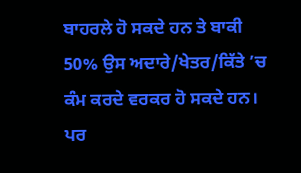ਬਾਹਰਲੇ ਹੋ ਸਕਦੇ ਹਨ ਤੇ ਬਾਕੀ 50% ਉਸ ਅਦਾਰੇ/ਖੇਤਰ/ਕਿੱਤੇ ’ਚ ਕੰਮ ਕਰਦੇ ਵਰਕਰ ਹੋ ਸਕਦੇ ਹਨ। ਪਰ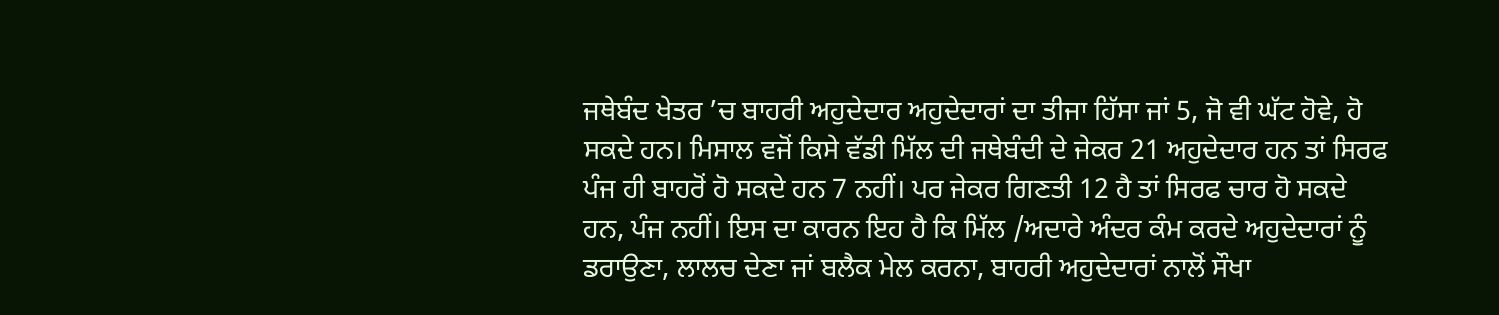ਜਥੇਬੰਦ ਖੇਤਰ ’ਚ ਬਾਹਰੀ ਅਹੁਦੇਦਾਰ ਅਹੁਦੇਦਾਰਾਂ ਦਾ ਤੀਜਾ ਹਿੱਸਾ ਜਾਂ 5, ਜੋ ਵੀ ਘੱਟ ਹੋਵੇ, ਹੋ ਸਕਦੇ ਹਨ। ਮਿਸਾਲ ਵਜੋਂ ਕਿਸੇ ਵੱਡੀ ਮਿੱਲ ਦੀ ਜਥੇਬੰਦੀ ਦੇ ਜੇਕਰ 21 ਅਹੁਦੇਦਾਰ ਹਨ ਤਾਂ ਸਿਰਫ ਪੰਜ ਹੀ ਬਾਹਰੋਂ ਹੋ ਸਕਦੇ ਹਨ 7 ਨਹੀਂ। ਪਰ ਜੇਕਰ ਗਿਣਤੀ 12 ਹੈ ਤਾਂ ਸਿਰਫ ਚਾਰ ਹੋ ਸਕਦੇ ਹਨ, ਪੰਜ ਨਹੀਂ। ਇਸ ਦਾ ਕਾਰਨ ਇਹ ਹੈ ਕਿ ਮਿੱਲ /ਅਦਾਰੇ ਅੰਦਰ ਕੰਮ ਕਰਦੇ ਅਹੁਦੇਦਾਰਾਂ ਨੂੰ ਡਰਾਉਣਾ, ਲਾਲਚ ਦੇਣਾ ਜਾਂ ਬਲੈਕ ਮੇਲ ਕਰਨਾ, ਬਾਹਰੀ ਅਹੁਦੇਦਾਰਾਂ ਨਾਲੋਂ ਸੌਖਾ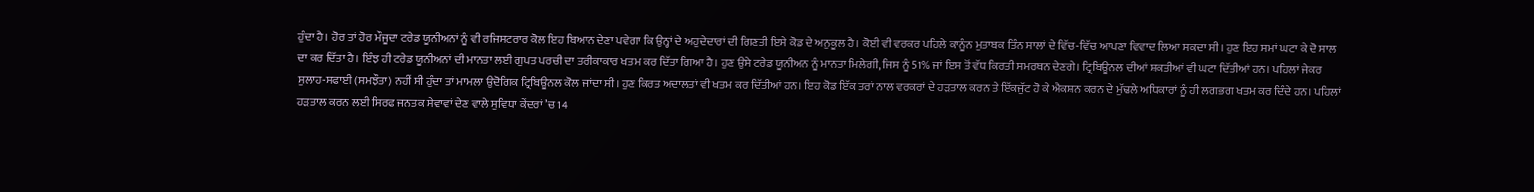ਹੁੰਦਾ ਹੈ। ਹੋਰ ਤਾਂ ਹੋਰ ਮੌਜੂਦਾ ਟਰੇਡ ਯੂਨੀਅਨਾਂ ਨੂੰ ਵੀ ਰਜਿਸਟਰਾਰ ਕੋਲ ਇਹ ਬਿਆਨ ਦੇਣਾ ਪਵੇਗਾ ਕਿ ਉਨ੍ਹਾਂ ਦੇ ਅਹੁਦੇਦਾਰਾਂ ਦੀ ਗਿਣਤੀ ਇਸੇ ਕੋਡ ਦੇ ਅਨੁਕੂਲ ਹੈ। ਕੋਈ ਵੀ ਵਰਕਰ ਪਹਿਲੇ ਕਾਨੂੰਨ ਮੁਤਾਬਕ ਤਿੰਨ ਸਾਲਾਂ ਦੇ ਵਿੱਚ-ਵਿੱਚ ਆਪਣਾ ਵਿਵਾਦ ਲਿਆ ਸਕਦਾ ਸੀ। ਹੁਣ ਇਹ ਸਮਾਂ ਘਟਾ ਕੇ ਦੋ ਸਾਲ ਦਾ ਕਰ ਦਿੱਤਾ ਹੈ। ਇੰਝ ਹੀ ਟਰੇਡ ਯੂਨੀਅਨਾਂ ਦੀ ਮਾਨਤਾ ਲਈ ਗੁਪਤ ਪਰਚੀ ਦਾ ਤਰੀਕਾਕਾਰ ਖਤਮ ਕਰ ਦਿੱਤਾ ਗਿਆ ਹੈ। ਹੁਣ ਉਸੇ ਟਰੇਡ ਯੂਨੀਅਨ ਨੂੰ ਮਾਨਤਾ ਮਿਲੇਗੀ, ਜਿਸ ਨੂੰ 51% ਜਾਂ ਇਸ ਤੋਂ ਵੱਧ ਕਿਰਤੀ ਸਮਰਥਨ ਦੇਣਗੇ। ਟ੍ਰਿਬਿਊਨਲ ਦੀਆਂ ਸ਼ਕਤੀਆਂ ਵੀ ਘਟਾ ਦਿੱਤੀਆਂ ਹਨ। ਪਹਿਲਾਂ ਜੇਕਰ ਸੁਲਾਹ-ਸਫਾਈ (ਸਮਝੌਤਾ) ਨਹੀਂ ਸੀ ਹੁੰਦਾ ਤਾਂ ਮਾਮਲਾ ਉਦੋਗਿਕ ਟ੍ਰਿਬਿਊਨਲ ਕੋਲ ਜਾਂਦਾ ਸੀ। ਹੁਣ ਕਿਰਤ ਅਦਾਲਤਾਂ ਵੀ ਖਤਮ ਕਰ ਦਿੱਤੀਆਂ ਹਨ। ਇਹ ਕੋਡ ਇੱਕ ਤਰਾਂ ਨਾਲ ਵਰਕਰਾਂ ਦੇ ਹੜਤਾਲ ਕਰਨ ਤੇ ਇੱਕਜੁੱਟ ਹੋ ਕੇ ਐਕਸ਼ਨ ਕਰਨ ਦੇ ਮੁੱਢਲੇ ਅਧਿਕਾਰਾਂ ਨੂੰ ਹੀ ਲਗਭਗ ਖਤਮ ਕਰ ਦਿੰਦੇ ਹਨ। ਪਹਿਲਾਂ ਹੜਤਾਲ ਕਰਨ ਲਈ ਸਿਰਫ ਜਨਤਕ ਸੇਵਾਵਾਂ ਦੇਣ ਵਾਲੇ ਸੁਵਿਧਾ ਕੇਂਦਰਾਂ ’ਚ 14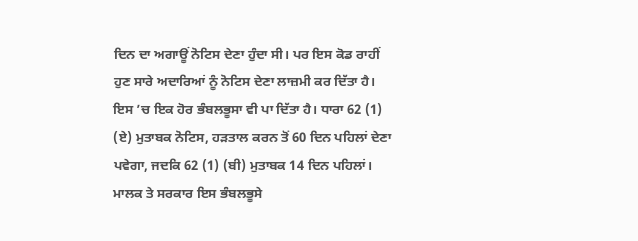ਦਿਨ ਦਾ ਅਗਾਊਂ ਨੋਟਿਸ ਦੇਣਾ ਹੁੰਦਾ ਸੀ। ਪਰ ਇਸ ਕੋਡ ਰਾਹੀਂ ਹੁਣ ਸਾਰੇ ਅਦਾਰਿਆਂ ਨੂੰ ਨੋਟਿਸ ਦੇਣਾ ਲਾਜ਼ਮੀ ਕਰ ਦਿੱਤਾ ਹੈ। ਇਸ ’ਚ ਇਕ ਹੋਰ ਭੰਬਲਭੂਸਾ ਵੀ ਪਾ ਦਿੱਤਾ ਹੈ। ਧਾਰਾ 62 (1) (ਏ) ਮੁਤਾਬਕ ਨੋਟਿਸ, ਹੜਤਾਲ ਕਰਨ ਤੋਂ 60 ਦਿਨ ਪਹਿਲਾਂ ਦੇਣਾ ਪਵੇਗਾ, ਜਦਕਿ 62 (1) (ਬੀ) ਮੁਤਾਬਕ 14 ਦਿਨ ਪਹਿਲਾਂ। ਮਾਲਕ ਤੇ ਸਰਕਾਰ ਇਸ ਭੰਬਲਭੂਸੇ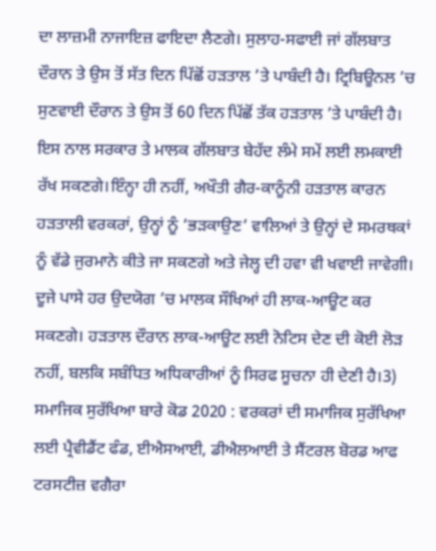ਦਾ ਲਾਜ਼ਮੀ ਨਾਜਾਇਜ਼ ਫਾਇਦਾ ਲੈਣਗੇ। ਸੁਲਾਹ-ਸਫਾਈ ਜਾਂ ਗੱਲਬਾਤ ਦੌਰਾਨ ਤੇ ਉਸ ਤੋਂ ਸੱਤ ਦਿਨ ਪਿੱਛੋਂ ਹੜਤਾਲ ’ਤੇ ਪਾਬੰਦੀ ਹੈ। ਟ੍ਰਿਬਿਊਨਲ ’ਚ ਸੁਣਵਾਈ ਦੌਰਾਨ ਤੇ ਉਸ ਤੋਂ 60 ਦਿਨ ਪਿੱਛੋਂ ਤੱਕ ਹੜਤਾਲ ’ਤੇ ਪਾਬੰਦੀ ਹੈ। ਇਸ ਨਾਲ ਸਰਕਾਰ ਤੇ ਮਾਲਕ ਗੱਲਬਾਤ ਬੇਹੱਦ ਲੰਮੇ ਸਮੇਂ ਲਈ ਲਮਕਾਈ ਰੱਖ ਸਕਣਗੇ।ਇੰਨ੍ਹਾ ਹੀ ਨਹੀਂ, ਅਖੌਤੀ ਗੈਰ-ਕਾਨੂੰਨੀ ਹੜਤਾਲ ਕਾਰਨ ਹੜਤਾਲੀ ਵਰਕਰਾਂ, ਉਨ੍ਹਾਂ ਨੂੰ ‘ਭੜਕਾਉਣ’ ਵਾਲਿਆਂ ਤੇ ਉਨ੍ਹਾਂ ਦੇ ਸਮਰਥਕਾਂ ਨੂੰ ਵੱਡੇ ਜੁਰਮਾਨੇ ਕੀਤੇ ਜਾ ਸਕਣਗੇ ਅਤੇ ਜੇਲ੍ਹ ਦੀ ਹਵਾ ਵੀ ਖਵਾਈ ਜਾਵੇਗੀ। ਦੂਜੇ ਪਾਸੇ ਹਰ ਉਦਯੋਗ ’ਚ ਮਾਲਕ ਸੌਖਿਆਂ ਹੀ ਲਾਕ-ਆਊਟ ਕਰ ਸਕਣਗੇ। ਹੜਤਾਲ ਦੌਰਾਨ ਲਾਕ-ਆਊਟ ਲਈ ਨੋਟਿਸ ਦੇਣ ਦੀ ਕੋਈ ਲੋੜ ਨਹੀਂ, ਬਲਕਿ ਸਬੰਧਿਤ ਅਧਿਕਾਰੀਆਂ ਨੂੰ ਸਿਰਫ ਸੂਚਨਾ ਹੀ ਦੇਣੀ ਹੈ।3) ਸਮਾਜਿਕ ਸੁਰੱਖਿਆ ਬਾਰੇ ਕੋਡ 2020 : ਵਰਕਰਾਂ ਦੀ ਸਮਾਜਿਕ ਸੁਰੱਖਿਆ ਲਈ ਪ੍ਰੈਵੀਡੈਂਟ ਫੰਡ, ਈਐਸਆਈ, ਡੀਐਲਆਈ ਤੇ ਸੈਂਟਰਲ ਬੋਰਡ ਆਫ ਟਰਸਟੀਜ਼ ਵਗੈਰਾ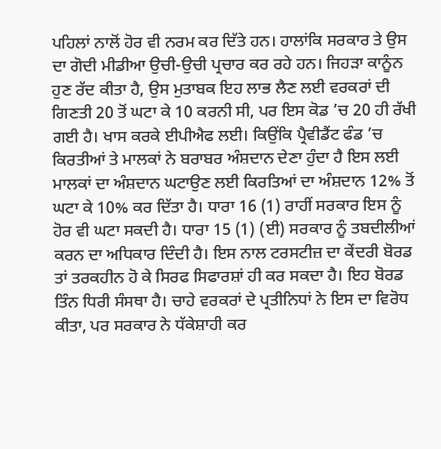ਪਹਿਲਾਂ ਨਾਲੋਂ ਹੋਰ ਵੀ ਨਰਮ ਕਰ ਦਿੱਤੇ ਹਨ। ਹਾਲਾਂਕਿ ਸਰਕਾਰ ਤੇ ਉਸ ਦਾ ਗੋਦੀ ਮੀਡੀਆ ਉਚੀ-ਉਚੀ ਪ੍ਰਚਾਰ ਕਰ ਰਹੇ ਹਨ। ਜਿਹੜਾ ਕਾਨੂੰਨ ਹੁਣ ਰੱਦ ਕੀਤਾ ਹੈ, ਉਸ ਮੁਤਾਬਕ ਇਹ ਲਾਭ ਲੈਣ ਲਈ ਵਰਕਰਾਂ ਦੀ ਗਿਣਤੀ 20 ਤੋਂ ਘਟਾ ਕੇ 10 ਕਰਨੀ ਸੀ, ਪਰ ਇਸ ਕੋਡ ’ਚ 20 ਹੀ ਰੱਖੀ ਗਈ ਹੈ। ਖਾਸ ਕਰਕੇ ਈਪੀਐਫ ਲਈ। ਕਿਉਂਕਿ ਪ੍ਰੈਵੀਡੈਂਟ ਫੰਡ ’ਚ ਕਿਰਤੀਆਂ ਤੇ ਮਾਲਕਾਂ ਨੇ ਬਰਾਬਰ ਅੰਸ਼ਦਾਨ ਦੇਣਾ ਹੁੰਦਾ ਹੈ ਇਸ ਲਈ ਮਾਲਕਾਂ ਦਾ ਅੰਸ਼ਦਾਨ ਘਟਾਉਣ ਲਈ ਕਿਰਤਿਆਂ ਦਾ ਅੰਸ਼ਦਾਨ 12% ਤੋਂ ਘਟਾ ਕੇ 10% ਕਰ ਦਿੱਤਾ ਹੈ। ਧਾਰਾ 16 (1) ਰਾਹੀਂ ਸਰਕਾਰ ਇਸ ਨੂੰ ਹੋਰ ਵੀ ਘਟਾ ਸਕਦੀ ਹੈ। ਧਾਰਾ 15 (1) (ਈ) ਸਰਕਾਰ ਨੂੰ ਤਬਦੀਲੀਆਂ ਕਰਨ ਦਾ ਅਧਿਕਾਰ ਦਿੰਦੀ ਹੈ। ਇਸ ਨਾਲ ਟਰਸਟੀਜ਼ ਦਾ ਕੇਂਦਰੀ ਬੋਰਡ ਤਾਂ ਤਰਕਹੀਨ ਹੋ ਕੇ ਸਿਰਫ ਸਿਫਾਰਸ਼ਾਂ ਹੀ ਕਰ ਸਕਦਾ ਹੈ। ਇਹ ਬੋਰਡ ਤਿੰਨ ਧਿਰੀ ਸੰਸਥਾ ਹੈ। ਚਾਹੇ ਵਰਕਰਾਂ ਦੇ ਪ੍ਰਤੀਨਿਧਾਂ ਨੇ ਇਸ ਦਾ ਵਿਰੋਧ ਕੀਤਾ, ਪਰ ਸਰਕਾਰ ਨੇ ਧੱਕੇਸ਼ਾਹੀ ਕਰ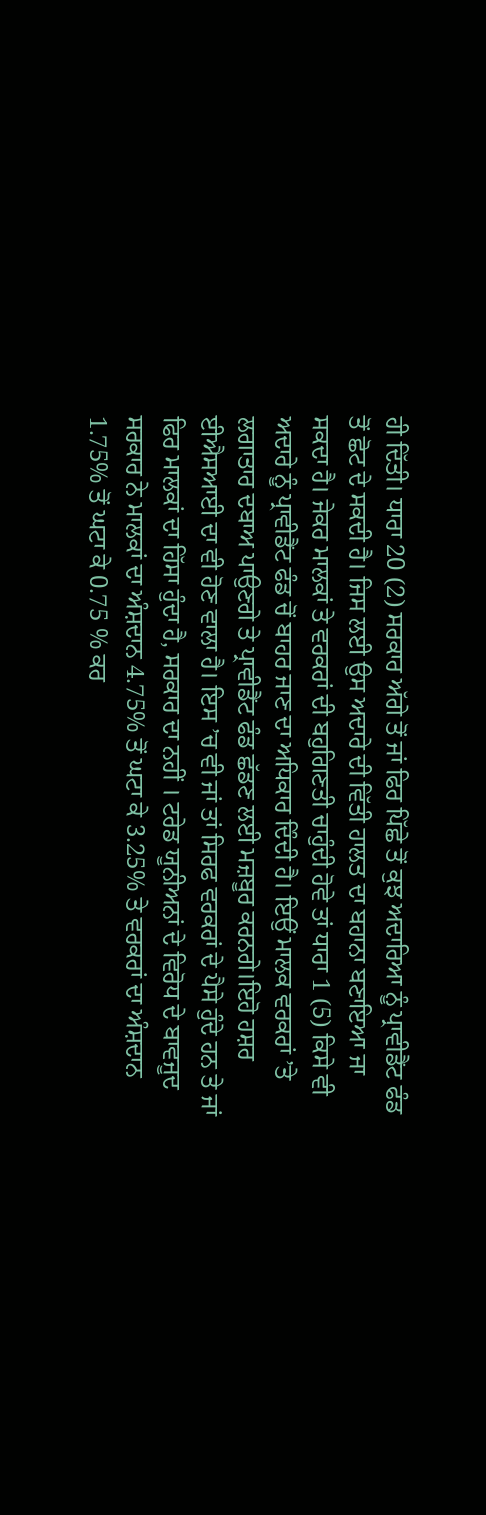ਹੀ ਦਿੱਤੀ। ਧਾਰਾ 20 (2) ਸਰਕਾਰ ਅੱਗੇ ਤੋਂ ਜਾਂ ਫਿਰ ਪਿੱਛੇ ਤੋਂ ਕੁਝ ਅਦਾਰਿਆ ਨੂੰ ਪ੍ਰਾਵੀਡੈਂਟ ਫੰਡ ਤੋਂ ਛੋਟ ਦੇ ਸਕਦੀ ਹੈ। ਜਿਸ ਲਈ ਉਸ ਅਦਾਰੇ ਦੀ ਵਿੱਤੀ ਹਾਲਤ ਦਾ ਬਹਾਨਾ ਬਣਾਇਆ ਜਾ ਸਕਦਾ ਹੈ। ਜੇਕਰ ਮਾਲਕਾਂ ਤੇ ਵਰਕਰਾਂ ਦੀ ਬਹੁਗਿਣਤੀ ਚਾਹੁੰਦੀ ਹੋਵੇ ਤਾਂ ਧਾਰਾ 1 (5) ਕਿਸੇ ਵੀ ਅਦਾਰੇ ਨੂੰ ਪ੍ਰਾਵੀਡੈਂਟ ਫੰਡ ਚੋਂ ਬਾਹਰ ਜਾਣ ਦਾ ਅਧਿਕਾਰ ਦਿੰਦੀ ਹੈ। ਇਉਂ ਮਾਲਕ ਵਰਕਰਾਂ ’ਤੇ ਲਗਾਤਾਰ ਦਬਾਅ ਪਾਉਣਗੇ ਤੇ ਪ੍ਰਾਵੀਡੈਂਟ ਫੰਡ ਛੱਡਣ ਲਈ ਮਜ਼ਬੂਰ ਕਰਨਗੇ।ਇਹੋ ਹਸ਼ਰ ਈਐਸਆਈ ਦਾ ਵੀ ਹੋਣ ਵਾਲਾ ਹੈ। ਇਸ ’ਚ ਵੀ ਜਾਂ ਤਾਂ ਸਿਰਫ ਵਰਕਰਾਂ ਦੇ ਪੈਸੇ ਹੁੰਦੇ ਹਨ ਤੇ ਜਾਂ ਫਿਰ ਮਾਲਕਾਂ ਦਾ ਹਿੱਸਾ ਹੁੰਦਾ ਹੈ, ਸਰਕਾਰ ਦਾ ਨਹੀਂ । ਟਰੇਡ ਯੂਨੀਅਨਾਂ ਦੇ ਵਿਰੋਧ ਦੇ ਬਾਵਜੂਦ ਸਰਕਾਰ ਨੇ ਮਾਲਕਾਂ ਦਾ ਅੰਸ਼ਦਾਨ 4.75% ਤੋਂ ਘਟਾ ਕੇ 3.25% ਤੇ ਵਰਕਰਾਂ ਦਾ ਅੰਸ਼ਦਾਨ 1.75% ਤੋਂ ਘਟਾ ਕੇ 0.75 % ਕਰ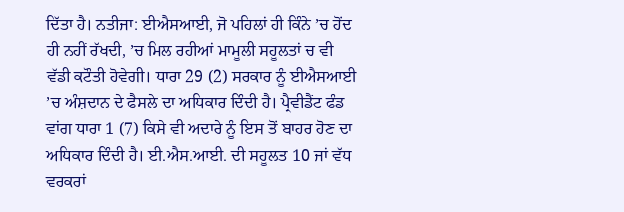ਦਿੱਤਾ ਹੈ। ਨਤੀਜਾ: ਈਐਸਆਈ, ਜੋ ਪਹਿਲਾਂ ਹੀ ਕਿੰਨੇ ’ਚ ਹੋਂਦ ਹੀ ਨਹੀਂ ਰੱਖਦੀ, ’ਚ ਮਿਲ ਰਹੀਆਂ ਮਾਮੂਲੀ ਸਹੂਲਤਾਂ ਚ ਵੀ ਵੱਡੀ ਕਟੌਤੀ ਹੋਵੇਗੀ। ਧਾਰਾ 29 (2) ਸਰਕਾਰ ਨੂੰ ਈਐਸਆਈ ’ਚ ਅੰਸ਼ਦਾਨ ਦੇ ਫੈਸਲੇ ਦਾ ਅਧਿਕਾਰ ਦਿੰਦੀ ਹੈ। ਪ੍ਰੈਵੀਡੈਂਟ ਫੰਡ ਵਾਂਗ ਧਾਰਾ 1 (7) ਕਿਸੇ ਵੀ ਅਦਾਰੇ ਨੂੰ ਇਸ ਤੋਂ ਬਾਹਰ ਹੋਣ ਦਾ ਅਧਿਕਾਰ ਦਿੰਦੀ ਹੈ। ਈ.ਐਸ.ਆਈ. ਦੀ ਸਹੂਲਤ 10 ਜਾਂ ਵੱਧ ਵਰਕਰਾਂ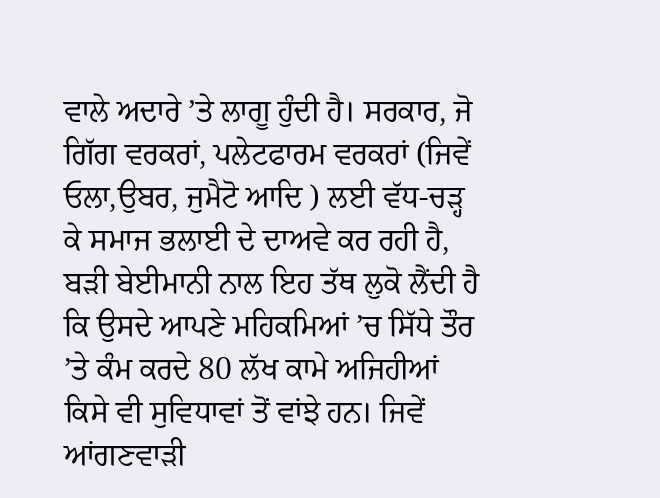ਵਾਲੇ ਅਦਾਰੇ ’ਤੇ ਲਾਗੂ ਹੁੰਦੀ ਹੈ। ਸਰਕਾਰ, ਜੋ ਗਿੱਗ ਵਰਕਰਾਂ, ਪਲੇਟਫਾਰਮ ਵਰਕਰਾਂ (ਜਿਵੇਂ ਓਲਾ,ਉਬਰ, ਜੁਮੈਟੋ ਆਦਿ ) ਲਈ ਵੱਧ-ਚੜ੍ਹ ਕੇ ਸਮਾਜ ਭਲਾਈ ਦੇ ਦਾਅਵੇ ਕਰ ਰਹੀ ਹੈ, ਬੜੀ ਬੇਈਮਾਨੀ ਨਾਲ ਇਹ ਤੱਥ ਲੁਕੋ ਲੈਂਦੀ ਹੈ ਕਿ ਉਸਦੇ ਆਪਣੇ ਮਹਿਕਮਿਆਂ ’ਚ ਸਿੱਧੇ ਤੌਰ ’ਤੇ ਕੰਮ ਕਰਦੇ 80 ਲੱਖ ਕਾਮੇ ਅਜਿਹੀਆਂ ਕਿਸੇ ਵੀ ਸੁਵਿਧਾਵਾਂ ਤੋਂ ਵਾਂਝੇ ਹਨ। ਜਿਵੇਂ ਆਂਗਣਵਾੜੀ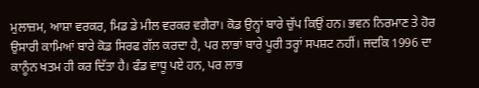ਮੁਲਾਜ਼ਮ, ਆਸ਼ਾ ਵਰਕਰ, ਮਿਡ ਡੇ ਮੀਲ ਵਰਕਰ ਵਗੈਰਾ। ਕੋਡ ਉਨ੍ਹਾਂ ਬਾਰੇ ਚੁੱਪ ਕਿਉਂ ਹਨ। ਭਵਨ ਨਿਰਮਾਣ ਤੇ ਹੋਰ ਉਸਾਰੀ ਕਾਮਿਆਂ ਬਾਰੇ ਕੋਡ ਸਿਰਫ ਗੱਲ ਕਰਦਾ ਹੈ, ਪਰ ਲਾਭਾਂ ਬਾਰੇ ਪੂਰੀ ਤਰ੍ਹਾਂ ਸਪਸ਼ਟ ਨਹੀਂ। ਜਦਕਿ 1996 ਦਾ ਕਾਨੂੰਨ ਖਤਮ ਹੀ ਕਰ ਦਿੱਤਾ ਹੈ। ਫੰਡ ਵਾਧੂ ਪਏ ਹਨ, ਪਰ ਲਾਭ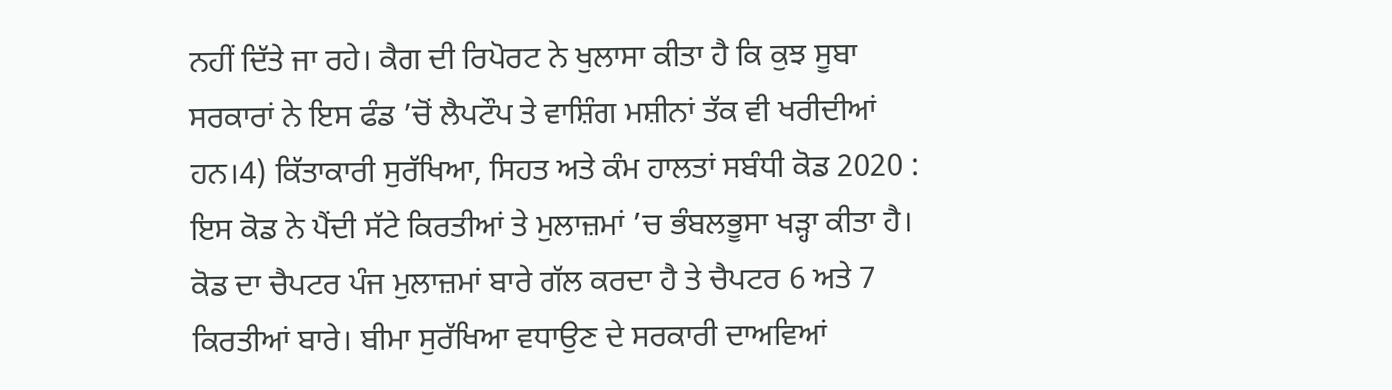ਨਹੀਂ ਦਿੱਤੇ ਜਾ ਰਹੇ। ਕੈਗ ਦੀ ਰਿਪੋਰਟ ਨੇ ਖੁਲਾਸਾ ਕੀਤਾ ਹੈ ਕਿ ਕੁਝ ਸੂਬਾ ਸਰਕਾਰਾਂ ਨੇ ਇਸ ਫੰਡ ’ਚੋਂ ਲੈਪਟੌਪ ਤੇ ਵਾਸ਼ਿੰਗ ਮਸ਼ੀਨਾਂ ਤੱਕ ਵੀ ਖਰੀਦੀਆਂ ਹਨ।4) ਕਿੱਤਾਕਾਰੀ ਸੁਰੱਖਿਆ, ਸਿਹਤ ਅਤੇ ਕੰਮ ਹਾਲਤਾਂ ਸਬੰਧੀ ਕੋਡ 2020 : ਇਸ ਕੋਡ ਨੇ ਪੈਂਦੀ ਸੱਟੇ ਕਿਰਤੀਆਂ ਤੇ ਮੁਲਾਜ਼ਮਾਂ ’ਚ ਭੰਬਲਭੂਸਾ ਖੜ੍ਹਾ ਕੀਤਾ ਹੈ। ਕੋਡ ਦਾ ਚੈਪਟਰ ਪੰਜ ਮੁਲਾਜ਼ਮਾਂ ਬਾਰੇ ਗੱਲ ਕਰਦਾ ਹੈ ਤੇ ਚੈਪਟਰ 6 ਅਤੇ 7 ਕਿਰਤੀਆਂ ਬਾਰੇ। ਬੀਮਾ ਸੁਰੱਖਿਆ ਵਧਾਉਣ ਦੇ ਸਰਕਾਰੀ ਦਾਅਵਿਆਂ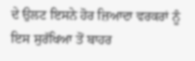ਦੇ ਉਲਟ ਇਸਨੇ ਹੋਰ ਜ਼ਿਆਦਾ ਵਰਕਰਾਂ ਨੂੰ ਇਸ ਸੁਰੱਖਿਆ ਤੋਂ ਬਾਹਰ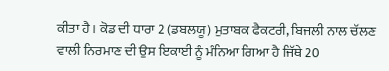ਕੀਤਾ ਹੈ। ਕੋਡ ਦੀ ਧਾਰਾ 2 (ਡਬਲਯੂ) ਮੁਤਾਬਕ ਫੈਕਟਰੀ, ਬਿਜਲੀ ਨਾਲ ਚੱਲਣ ਵਾਲੀ ਨਿਰਮਾਣ ਦੀ ਉਸ ਇਕਾਈ ਨੂੰ ਮੰਨਿਆ ਗਿਆ ਹੈ ਜਿੱਥੇ 20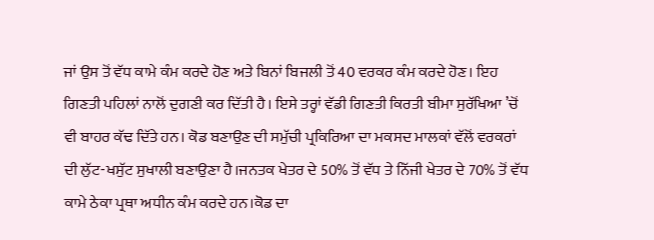ਜਾਂ ਉਸ ਤੋਂ ਵੱਧ ਕਾਮੇ ਕੰਮ ਕਰਦੇ ਹੋਣ ਅਤੇ ਬਿਨਾਂ ਬਿਜਲੀ ਤੋਂ 40 ਵਰਕਰ ਕੰਮ ਕਰਦੇ ਹੋਣ। ਇਹ ਗਿਣਤੀ ਪਹਿਲਾਂ ਨਾਲੋਂ ਦੁਗਣੀ ਕਰ ਦਿੱਤੀ ਹੈ। ਇਸੇ ਤਰ੍ਹਾਂ ਵੱਡੀ ਗਿਣਤੀ ਕਿਰਤੀ ਬੀਮਾ ਸੁਰੱਖਿਆ ’ਚੋਂ ਵੀ ਬਾਹਰ ਕੱਢ ਦਿੱਤੇ ਹਨ। ਕੋਡ ਬਣਾਉਣ ਦੀ ਸਮੁੱਚੀ ਪ੍ਰਕਿਰਿਆ ਦਾ ਮਕਸਦ ਮਾਲਕਾਂ ਵੱਲੋਂ ਵਰਕਰਾਂ ਦੀ ਲੁੱਟ-ਖਸੁੱਟ ਸੁਖਾਲੀ ਬਣਾਉਣਾ ਹੈ।ਜਨਤਕ ਖੇਤਰ ਦੇ 50% ਤੋਂ ਵੱਧ ਤੇ ਨਿੱਜੀ ਖੇਤਰ ਦੇ 70% ਤੋਂ ਵੱਧ ਕਾਮੇ ਠੇਕਾ ਪ੍ਰਥਾ ਅਧੀਨ ਕੰਮ ਕਰਦੇ ਹਨ।ਕੋਡ ਦਾ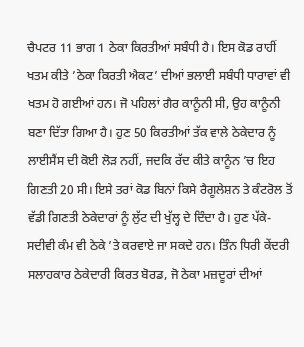ਚੈਪਟਰ 11 ਭਾਗ 1 ਠੇਕਾ ਕਿਰਤੀਆਂ ਸਬੰਧੀ ਹੈ। ਇਸ ਕੋਡ ਰਾਹੀਂ ਖਤਮ ਕੀਤੇ ’ਠੇਕਾ ਕਿਰਤੀ ਐਕਟ’ ਦੀਆਂ ਭਲਾਈ ਸਬੰਧੀ ਧਾਰਾਵਾਂ ਵੀ ਖਤਮ ਹੋ ਗਈਆਂ ਹਨ। ਜੋ ਪਹਿਲਾਂ ਗੈਰ ਕਾਨੂੰਨੀ ਸੀ, ਉਹ ਕਾਨੂੰਨੀ ਬਣਾ ਦਿੱਤਾ ਗਿਆ ਹੈ। ਹੁਣ 50 ਕਿਰਤੀਆਂ ਤੱਕ ਵਾਲੇ ਠੇਕੇਦਾਰ ਨੂੰ ਲਾਈਸੈਂਸ ਦੀ ਕੋਈ ਲੋੜ ਨਹੀਂ, ਜਦਕਿ ਰੱਦ ਕੀਤੇ ਕਾਨੂੰਨ ’ਚ ਇਹ ਗਿਣਤੀ 20 ਸੀ। ਇਸੇ ਤਰਾਂ ਕੋਡ ਬਿਨਾਂ ਕਿਸੇ ਰੈਗੂਲੇਸ਼ਨ ਤੇ ਕੰਟਰੋਲ ਤੋਂ ਵੱਡੀ ਗਿਣਤੀ ਠੇਕੇਦਾਰਾਂ ਨੂੰ ਲੁੱਟ ਦੀ ਖੁੱਲ੍ਹ ਦੇ ਦਿੰਦਾ ਹੈ। ਹੁਣ ਪੱਕੇ-ਸਦੀਵੀ ਕੰਮ ਵੀ ਠੇਕੇ ’ਤੇ ਕਰਵਾਏ ਜਾ ਸਕਦੇ ਹਨ। ਤਿੰਨ ਧਿਰੀ ਕੇਂਦਰੀ ਸਲਾਹਕਾਰ ਠੇਕੇਦਾਰੀ ਕਿਰਤ ਬੋਰਡ, ਜੋ ਠੇਕਾ ਮਜ਼ਦੂਰਾਂ ਦੀਆਂ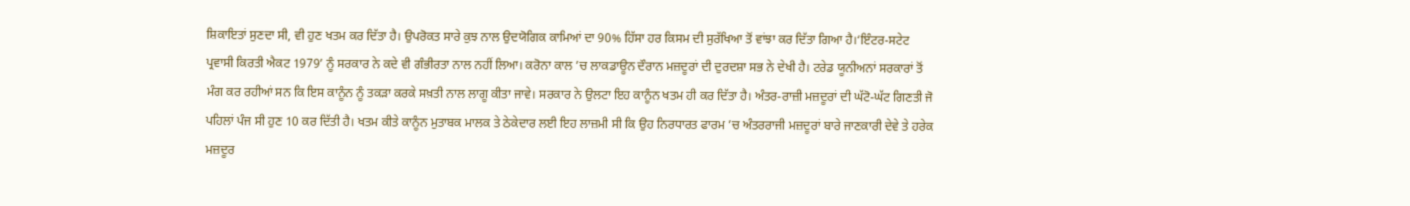ਸ਼ਿਕਾਇਤਾਂ ਸੁਣਦਾ ਸੀ, ਵੀ ਹੁਣ ਖਤਮ ਕਰ ਦਿੱਤਾ ਹੈ। ਉਪਰੋਕਤ ਸਾਰੇ ਕੁਝ ਨਾਲ ਉਦਯੋਗਿਕ ਕਾਮਿਆਂ ਦਾ 90% ਹਿੱਸਾ ਹਰ ਕਿਸਮ ਦੀ ਸੁਰੱਖਿਆ ਤੋਂ ਵਾਂਝਾ ਕਰ ਦਿੱਤਾ ਗਿਆ ਹੈ।‘ਇੰਟਰ-ਸਟੇਟ ਪ੍ਰਵਾਸੀ ਕਿਰਤੀ ਐਕਟ 1979’ ਨੂੰ ਸਰਕਾਰ ਨੇ ਕਦੇ ਵੀ ਗੰਭੀਰਤਾ ਨਾਲ ਨਹੀਂ ਲਿਆ। ਕਰੋਨਾ ਕਾਲ ’ਚ ਲਾਕਡਾਊਨ ਦੌਰਾਨ ਮਜ਼ਦੂਰਾਂ ਦੀ ਦੁਰਦਸ਼ਾ ਸਭ ਨੇ ਦੇਖੀ ਹੈ। ਟਰੇਡ ਯੂਨੀਅਨਾਂ ਸਰਕਾਰਾਂ ਤੋਂ ਮੰਗ ਕਰ ਰਹੀਆਂ ਸਨ ਕਿ ਇਸ ਕਾਨੂੰਨ ਨੂੰ ਤਕੜਾ ਕਰਕੇ ਸਖ਼ਤੀ ਨਾਲ ਲਾਗੂ ਕੀਤਾ ਜਾਵੇ। ਸਰਕਾਰ ਨੇ ਉਲਟਾ ਇਹ ਕਾਨੂੰਨ ਖਤਮ ਹੀ ਕਰ ਦਿੱਤਾ ਹੈ। ਅੰਤਰ-ਰਾਜ਼ੀ ਮਜ਼ਦੂਰਾਂ ਦੀ ਘੱਟੋ-ਘੱਟ ਗਿਣਤੀ ਜੋ ਪਹਿਲਾਂ ਪੰਜ ਸੀ ਹੁਣ 10 ਕਰ ਦਿੱਤੀ ਹੈ। ਖਤਮ ਕੀਤੇ ਕਾਨੂੰਨ ਮੁਤਾਬਕ ਮਾਲਕ ਤੇ ਠੇਕੇਦਾਰ ਲਈ ਇਹ ਲਾਜ਼ਮੀ ਸੀ ਕਿ ਉਹ ਨਿਰਧਾਰਤ ਫਾਰਮ ’ਚ ਅੰਤਰਰਾਜੀ ਮਜ਼ਦੂਰਾਂ ਬਾਰੇ ਜਾਣਕਾਰੀ ਦੇਵੇ ਤੇ ਹਰੇਕ ਮਜ਼ਦੂਰ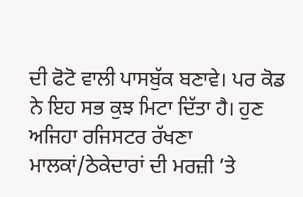ਦੀ ਫੋਟੋ ਵਾਲੀ ਪਾਸਬੁੱਕ ਬਣਾਵੇ। ਪਰ ਕੋਡ ਨੇ ਇਹ ਸਭ ਕੁਝ ਮਿਟਾ ਦਿੱਤਾ ਹੈ। ਹੁਣ ਅਜਿਹਾ ਰਜਿਸਟਰ ਰੱਖਣਾ ਮਾਲਕਾਂ/ਠੇਕੇਦਾਰਾਂ ਦੀ ਮਰਜ਼ੀ ’ਤੇ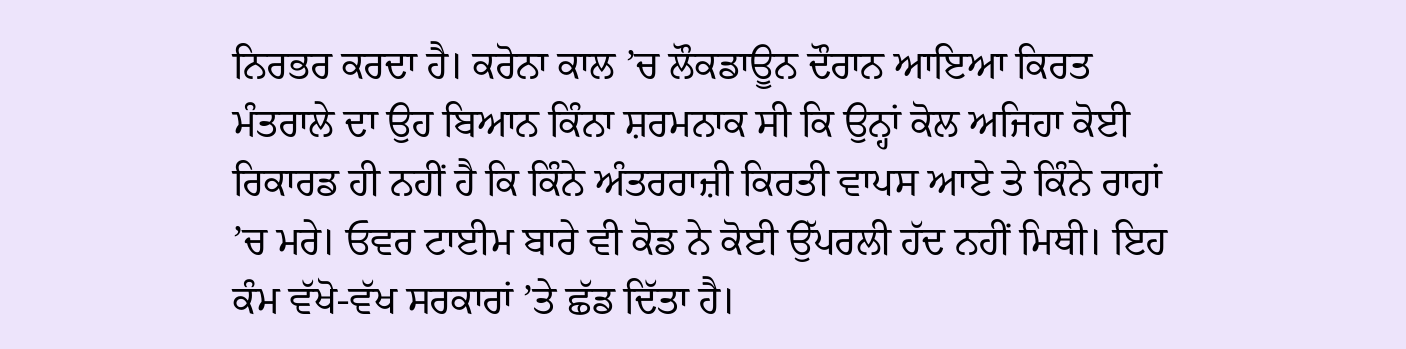ਨਿਰਭਰ ਕਰਦਾ ਹੈ। ਕਰੋਨਾ ਕਾਲ ’ਚ ਲੌਕਡਾਊਨ ਦੌਰਾਨ ਆਇਆ ਕਿਰਤ ਮੰਤਰਾਲੇ ਦਾ ਉਹ ਬਿਆਨ ਕਿੰਨਾ ਸ਼ਰਮਨਾਕ ਸੀ ਕਿ ਉਨ੍ਹਾਂ ਕੋਲ ਅਜਿਹਾ ਕੋਈ ਰਿਕਾਰਡ ਹੀ ਨਹੀਂ ਹੈ ਕਿ ਕਿੰਨੇ ਅੰਤਰਰਾਜ਼ੀ ਕਿਰਤੀ ਵਾਪਸ ਆਏ ਤੇ ਕਿੰਨੇ ਰਾਹਾਂ ’ਚ ਮਰੇ। ਓਵਰ ਟਾਈਮ ਬਾਰੇ ਵੀ ਕੋਡ ਨੇ ਕੋਈ ਉੱਪਰਲੀ ਹੱਦ ਨਹੀਂ ਮਿਥੀ। ਇਹ ਕੰਮ ਵੱਖੋ-ਵੱਖ ਸਰਕਾਰਾਂ ’ਤੇ ਛੱਡ ਦਿੱਤਾ ਹੈ।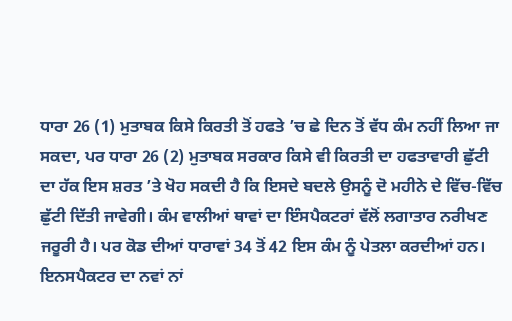ਧਾਰਾ 26 (1) ਮੁਤਾਬਕ ਕਿਸੇ ਕਿਰਤੀ ਤੋਂ ਹਫਤੇ ’ਚ ਛੇ ਦਿਨ ਤੋਂ ਵੱਧ ਕੰਮ ਨਹੀਂ ਲਿਆ ਜਾ ਸਕਦਾ, ਪਰ ਧਾਰਾ 26 (2) ਮੁਤਾਬਕ ਸਰਕਾਰ ਕਿਸੇ ਵੀ ਕਿਰਤੀ ਦਾ ਹਫਤਾਵਾਰੀ ਛੁੱਟੀ ਦਾ ਹੱਕ ਇਸ ਸ਼ਰਤ ’ਤੇ ਖੋਹ ਸਕਦੀ ਹੈ ਕਿ ਇਸਦੇ ਬਦਲੇ ਉਸਨੂੰ ਦੋ ਮਹੀਨੇ ਦੇ ਵਿੱਚ-ਵਿੱਚ ਛੁੱਟੀ ਦਿੱਤੀ ਜਾਵੇਗੀ। ਕੰਮ ਵਾਲੀਆਂ ਥਾਵਾਂ ਦਾ ਇੰਸਪੈਕਟਰਾਂ ਵੱਲੋਂ ਲਗਾਤਾਰ ਨਰੀਖਣ ਜਰੂਰੀ ਹੈ। ਪਰ ਕੋਡ ਦੀਆਂ ਧਾਰਾਵਾਂ 34 ਤੋਂ 42 ਇਸ ਕੰਮ ਨੂੰ ਪੇਤਲਾ ਕਰਦੀਆਂ ਹਨ। ਇਨਸਪੈਕਟਰ ਦਾ ਨਵਾਂ ਨਾਂ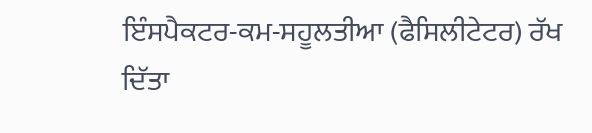ਇੰਸਪੈਕਟਰ-ਕਮ-ਸਹੂਲਤੀਆ (ਫੈਸਿਲੀਟੇਟਰ) ਰੱਖ ਦਿੱਤਾ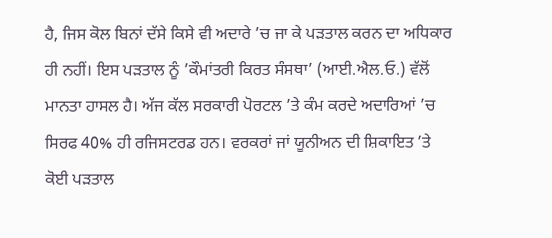ਹੈ, ਜਿਸ ਕੋਲ ਬਿਨਾਂ ਦੱਸੇ ਕਿਸੇ ਵੀ ਅਦਾਰੇ ’ਚ ਜਾ ਕੇ ਪੜਤਾਲ ਕਰਨ ਦਾ ਅਧਿਕਾਰ ਹੀ ਨਹੀਂ। ਇਸ ਪੜਤਾਲ ਨੂੰ ’ਕੌਮਾਂਤਰੀ ਕਿਰਤ ਸੰਸਥਾ’ (ਆਈ.ਐਲ.ਓ.) ਵੱਲੋਂ ਮਾਨਤਾ ਹਾਸਲ ਹੈ। ਅੱਜ ਕੱਲ ਸਰਕਾਰੀ ਪੋਰਟਲ ’ਤੇ ਕੰਮ ਕਰਦੇ ਅਦਾਰਿਆਂ ’ਚ ਸਿਰਫ 40% ਹੀ ਰਜਿਸਟਰਡ ਹਨ। ਵਰਕਰਾਂ ਜਾਂ ਯੂਨੀਅਨ ਦੀ ਸ਼ਿਕਾਇਤ ’ਤੇ ਕੋਈ ਪੜਤਾਲ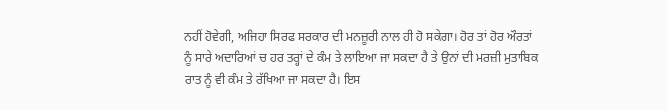ਨਹੀਂ ਹੋਵੇਗੀ, ਅਜਿਹਾ ਸਿਰਫ ਸਰਕਾਰ ਦੀ ਮਨਜ਼ੂਰੀ ਨਾਲ ਹੀ ਹੋ ਸਕੇਗਾ। ਹੋਰ ਤਾਂ ਹੋਰ ਔਰਤਾਂ ਨੂੰ ਸਾਰੇ ਅਦਾਰਿਆਂ ਚ ਹਰ ਤਰ੍ਹਾਂ ਦੇ ਕੰਮ ਤੇ ਲਾਇਆ ਜਾ ਸਕਦਾ ਹੈ ਤੇ ਉਨਾਂ ਦੀ ਮਰਜ਼ੀ ਮੁਤਾਬਿਕ ਰਾਤ ਨੂੰ ਵੀ ਕੰਮ ਤੇ ਰੱਖਿਆ ਜਾ ਸਕਦਾ ਹੈ। ਇਸ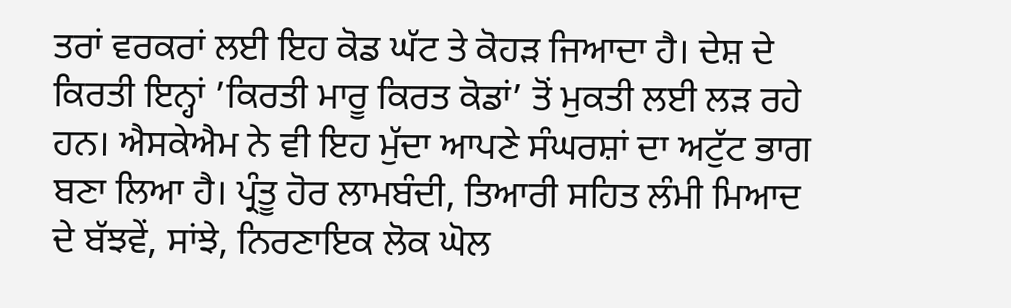ਤਰਾਂ ਵਰਕਰਾਂ ਲਈ ਇਹ ਕੋਡ ਘੱਟ ਤੇ ਕੋਹੜ ਜਿਆਦਾ ਹੈ। ਦੇਸ਼ ਦੇ ਕਿਰਤੀ ਇਨ੍ਹਾਂ ’ਕਿਰਤੀ ਮਾਰੂ ਕਿਰਤ ਕੋਡਾਂ’ ਤੋਂ ਮੁਕਤੀ ਲਈ ਲੜ ਰਹੇ ਹਨ। ਐਸਕੇਐਮ ਨੇ ਵੀ ਇਹ ਮੁੱਦਾ ਆਪਣੇ ਸੰਘਰਸ਼ਾਂ ਦਾ ਅਟੁੱਟ ਭਾਗ ਬਣਾ ਲਿਆ ਹੈ। ਪ੍ਰੰਤੂ ਹੋਰ ਲਾਮਬੰਦੀ, ਤਿਆਰੀ ਸਹਿਤ ਲੰਮੀ ਮਿਆਦ ਦੇ ਬੱਝਵੇਂ, ਸਾਂਝੇ, ਨਿਰਣਾਇਕ ਲੋਕ ਘੋਲ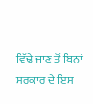ਵਿੱਢੇ ਜਾਣ ਤੋਂ ਬਿਨਾਂ ਸਰਕਾਰ ਦੇ ਇਸ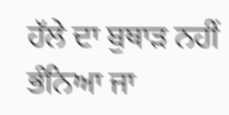ਹੱਲੇ ਦਾ ਬੁਥਾੜ ਨਹੀਂ ਭੰਨਿਆ ਜਾ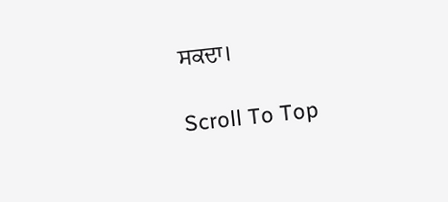ਸਕਦਾ।

Scroll To Top